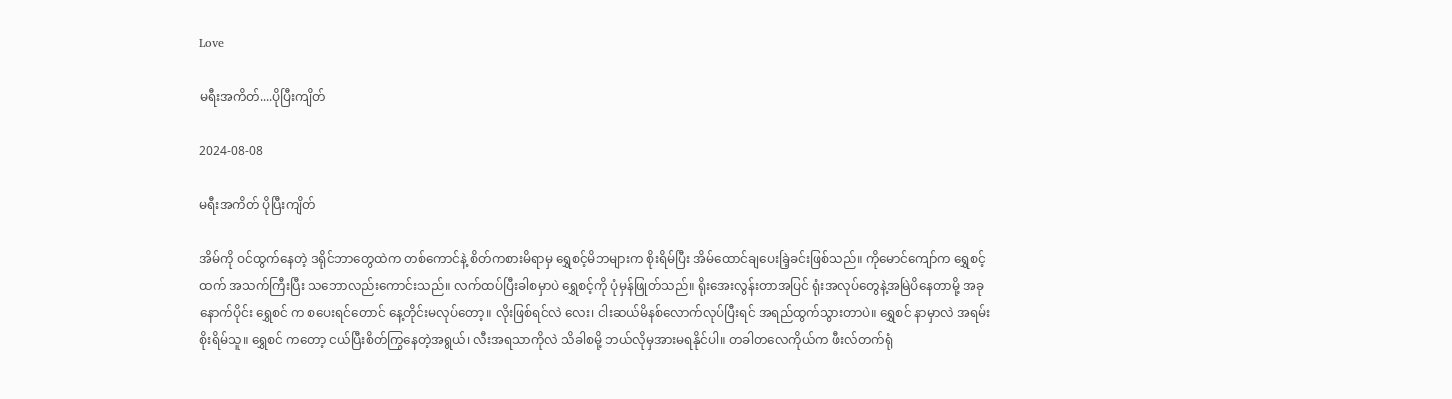Love

မရီးအကိတ်....ပိုပြီးကျိတ်

2024-08-08

မရီးအကိတ် ပိုပြီးကျိတ်

အိမ်ကို ဝင်ထွက်နေတဲ့ ဒရိုင်ဘာတွေထဲက တစ်ကောင်နဲ့ စိတ်ကစားမိရာမှ ရွှေစင့်မိဘများက စိုးရိမ်ပြီး အိမ်ထောင်ချပေးခြဲ့ခင်းဖြစ်သည်။ ကိုမောင်ကျော်က ရွှေစင့်ထက် အသက်ကြီးပြီး သဘောလည်းကောင်းသည်။ လက်ထပ်ပြီးခါစမှာပဲ ရွှေစင့်ကို ပုံမှန်ဖြုတ်သည်။ ရိုးအေးလွန်းတာအပြင် ရုံးအလုပ်တွေနဲ့အမြဲပိနေတာမို့ အခုနောက်ပိုင်း ရွှေစင် က စပေးရင်တောင် နေ့တိုင်းမလုပ်တော့။ လိုးဖြစ်ရင်လဲ လေး၊ ငါးဆယ်မိနစ်လောက်လုပ်ပြီးရင် အရည်ထွက်သွားတာပဲ။ ရွှေစင် နာမှာလဲ အရမ်းစိုးရိမ်သူ။ ရွှေစင် ကတော့ ငယ်ပြီးစိတ်ကြွနေတဲ့အရွယ်၊ လီးအရသာကိုလဲ သိခါစမို့ ဘယ်လိုမှအားမရနိုင်ပါ။ တခါတလေကိုယ်က ဖီးလ်တက်ရုံ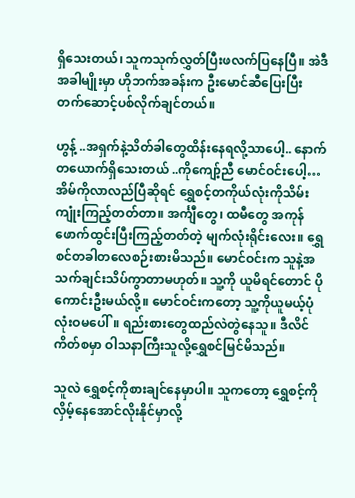ရှိသေးတယ်၊ သူကသုက်လွှတ်ပြီးဖလက်ပြနေပြီ။ အဲဒီအခါမျိုးမှာ ဟိုဘက်အခန်းက ဦးမောင်ဆီပြေးပြီးတက်ဆောင့်ပစ်လိုက်ချင်တယ်။

ဟွန့် ..အရှက်နဲ့သိတ်ခါတွေထိန်းနေရလို့သာပေါ့.. နောက်တယောက်ရှိသေးတယ် ..ကိုကျော့်ညီ မောင်ဝင်းပေါ့… အိမ်ကိုလာလည်ပြီဆိုရင် ရွှေစင့်တကိုယ်လုံးကိုသိမ်းကျုံးကြည့်တတ်တာ။ အင်္ကျီတွေ၊ ထမီတွေ အကုန်ဖောက်ထွင်းပြီးကြည့်တတ်တဲ့ မျက်လုံးရိုင်းလေး။ ရွှေစင်တခါတလေစဉ်းစားမိသည်။ မောင်ဝင်းက သူနဲ့အသက်ချင်းသိပ်ကွာတာမဟုတ်။ သူ့ကို ယူမိရင်တောင် ပိုကောင်းဦးမယ်လို့။ မောင်ဝင်းကတော့ သူ့ကိုယူမယ့်ပုံလုံးဝမပေါ်။ ရည်းစားတွေထည်လဲတွဲနေသူ။ ဒီလိင်ကိတ်စမှာ ဝါသနာကြီးသူလို့ရွှေစင်မြင်မိသည်။

သူလဲ ရွှေစင့်ကိုစားချင်နေမှာပါ။ သူကတော့ ရွှေစင့်ကို လှိမ့်နေအောင်လိုးနိုင်မှာလို့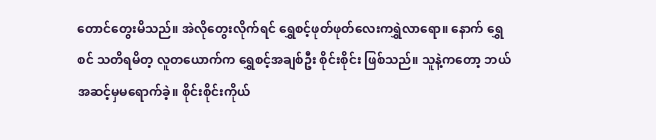တောင်တွေးမိသည်။ အဲလိုတွေးလိုက်ရင် ရွှေစင့်ဖုတ်ဖုတ်လေးကရွှဲလာရော။ နောက် ရွှေစင် သတိရမိတ့ လူတယောက်က ရွှေစင့်အချစ်ဦး စိုင်းစိုင်း ဖြစ်သည်။ သူနဲ့ကတော့ ဘယ်အဆင့်မှမရောက်ခဲ့။ စိုင်းစိုင်းကိုယ်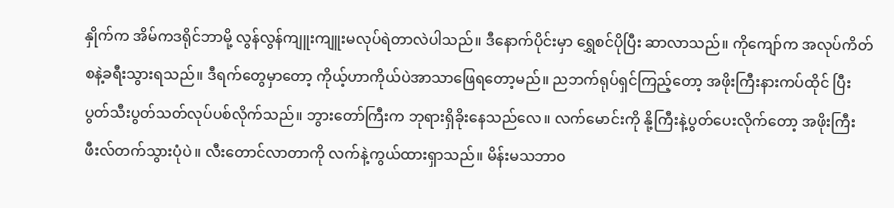နှိုက်က အိမ်ကဒရိုင်ဘာမို့ လွန်လွန်ကျူးကျူးမလုပ်ရဲတာလဲပါသည်။ ဒီနောက်ပိုင်းမှာ ရွှေစင်ပိုပြီး ဆာလာသည်။ ကိုကျော်က အလုပ်ကိတ်စနဲ့ခရီးသွားရသည်။ ဒီရက်တွေမှာတော့ ကိုယ့်ဟာကိုယ်ပဲအာသာဖြေရတော့မည်။ ညဘက်ရုပ်ရှင်ကြည့်တော့ အဖိုးကြီးနားကပ်ထိုင် ပြီး ပွတ်သီးပွတ်သတ်လုပ်ပစ်လိုက်သည်။ ဘွားတော်ကြီးက ဘုရားရှိခိုးနေသည်လေ။ လက်မောင်းကို နို့ကြီးနဲ့ပွတ်ပေးလိုက်တော့ အဖိုးကြီးဖီးလ်တက်သွားပုံပဲ။ လီးတောင်လာတာကို လက်နဲ့ကွယ်ထားရှာသည်။ မိန်းမသဘာ၀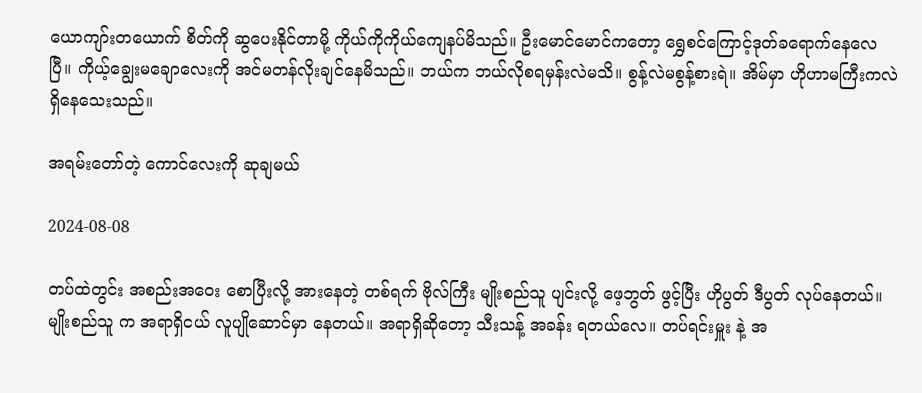ယောကျာ်းတယောက် စိတ်ကို ဆွပေးနိုင်တာမို့ ကိုယ်ကိုကိုယ်ကျေနပ်မိသည်။ ဦးမောင်မောင်ကတော့ ရွှေစင်ကြောင့်ဒုတ်ခရောက်နေလေပြီ။ ကိုယ့်ချွေးမချောလေးကို အင်မတန်လိုးချင်နေမိသည်။ ဘယ်က ဘယ်လိုစရမှန်းလဲမသိ။ စွန့်လဲမစွန့်စားရဲ။ အိမ်မှာ ဟိုဟာမကြီးကလဲရှိနေသေးသည်။

အရမ်းတော်တဲ့ ကောင်လေးကို ဆုချမယ်

2024-08-08

တပ်ထဲတွင်း အစည်းအဝေး စောပြီးလို့ အားနေတဲ့ တစ်ရက် ဗိုလ်ကြီး မျိုးစည်သူ ပျင်းလို့ ဖေ့ဘွတ် ဖွင့်ပြီး ဟိုပွတ် ဒီပွတ် လုပ်နေတယ်။ မျိုးစည်သူ က အရာရှိငယ် လူပျိုဆောင်မှာ နေတယ်။ အရာရှိဆိုတော့ သီးသန့် အခန်း ရတယ်လေ။ တပ်ရင်းမှူး နဲ့ အ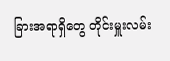ခြားအရာရှိတွေ တိုင်းမှူးလမ်း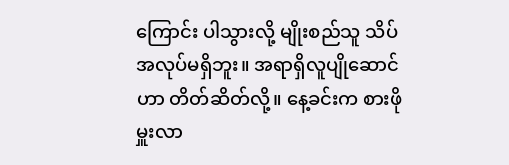ကြောင်း ပါသွားလို့ မျိုးစည်သူ သိပ်အလုပ်မရှိဘူး။ အရာရှိလူပျိုဆောင် ဟာ တိတ်ဆိတ်လို့။ နေ့ခင်းက စားဖိုမှူးလာ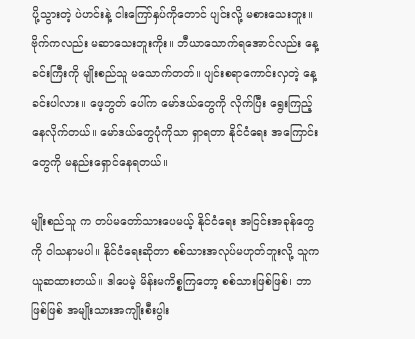ပို့သွားတဲ့ ပဲဟင်းနဲ့ ငါးကြော်နှပ်ကိုတောင် ပျင်းလို့ မစားသေးဘူး။ ဗိုက်ကလည်း မဆာသေးဘူးကိုး။ ဘီယာသောက်ရအောင်လည်း နေ့ခင်းကြီးကို မျိုးစည်သူ မသောက်တတ်။ ပျင်းစရာကောင်းလှတဲ့ နေ့ခင်းပါလား။ ဖေ့ဘွတ် ပေါ်က မော်ဒယ်တွေကို လိုက်ပြီး ရွေးကြည့်နေလိုက်တယ်။ မော်ဒယ်တွေပုံကိုသာ ရှာရတာ နိုင်ငံရေး အကြောင်းတွေကို မနည်းရှောင်နေရတယ်။

မျိုးစည်သူ က တပ်မတော်သားပေမယ့် နိုင်ငံရေး အငြင်းအခုန်တွေကို ဝါသနာမပါ။ နိုင်ငံရေးဆိုတာ စစ်သားအလုပ်မဟုတ်ဘူးလို့ သူက ယူဆထားတယ်။ ဒါပေမဲ့ မိန်းမကိစ္စကြတော့ စစ်သားဖြစ်ဖြစ်၊ ဘာဖြစ်ဖြစ် အမျိုးသားအကျိုးစီးပွါး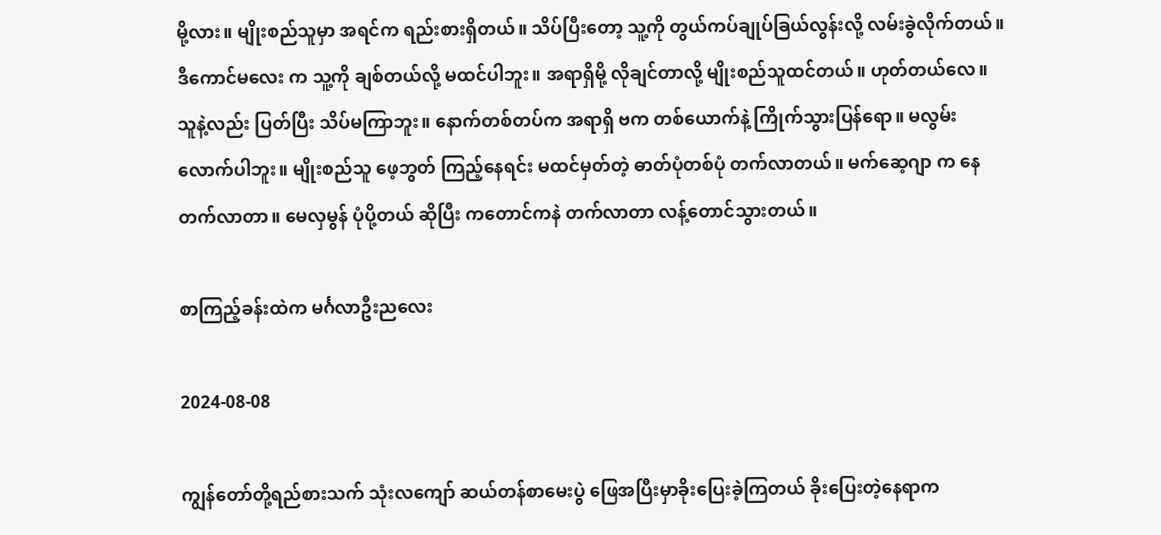မို့လား။ မျိုးစည်သူမှာ အရင်က ရည်းစားရှိတယ်။ သိပ်ပြီးတော့ သူ့ကို တွယ်ကပ်ချုပ်ခြယ်လွန်းလို့ လမ်းခွဲလိုက်တယ်။ဒီကောင်မလေး က သူ့ကို ချစ်တယ်လို့ မထင်ပါဘူး။ အရာရှိမို့ လိုချင်တာလို့ မျိုးစည်သူထင်တယ်။ ဟုတ်တယ်လေ။ သူနဲ့လည်း ပြတ်ပြီး သိပ်မကြာဘူး။ နောက်တစ်တပ်က အရာရှိ ဗက တစ်ယောက်နဲ့ ကြိုက်သွားပြန်ရော။ မလွမ်းလောက်ပါဘူး။ မျိုးစည်သူ ဖေ့ဘွတ် ကြည့်နေရင်း မထင်မှတ်တဲ့ ဓာတ်ပုံတစ်ပုံ တက်လာတယ်။ မက်ဆေ့ဂျာ က နေတက်လာတာ။ မေလှမွန် ပုံပို့တယ် ဆိုပြီး ကတောင်ကနဲ တက်လာတာ လန့်တောင်သွားတယ်။

စာကြည့်ခန်းထဲက မင်္ဂလာဦးညလေး

2024-08-08

ကျွန်တော်တို့ရည်စားသက် သုံးလကျော် ဆယ်တန်စာမေးပွဲ ဖြေအပြီးမှာခိုးပြေးခဲ့ကြတယ် ခိုးပြေးတဲ့နေရာက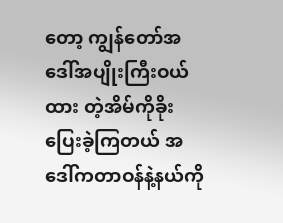တော့ ကျွန်တော်အဒေါ်အပျိုးကြီးဝယ်ထား တဲ့အိမ်ကိုခိုးပြေးခဲ့ကြတယ် အဒေါ်ကတာဝန်နဲ့နယ်ကို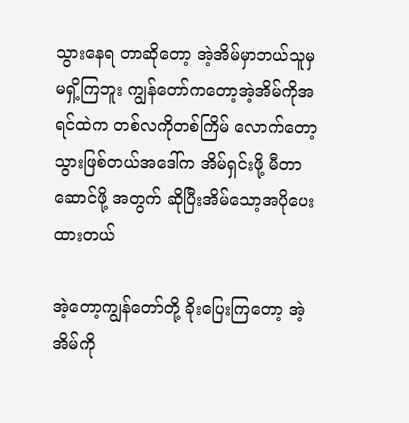သွားနေရ တာဆိုတော့ အဲ့အိမ်မှာဘယ်သူမှ မရှိ့ကြဘူး ကျွန်တော်ကတော့အဲ့အိမ်ကိုအရင်ထဲက တစ်လကိုတစ်ကြိမ် လောက်တော့သွားဖြစ်တယ်အဒေါ်က အိမ်ရှင်းဖို့ မီတာဆောင်ဖို့ အတွက် ဆိုပြီးအိမ်သော့အပိုပေးထားတယ်

အဲ့တော့ကျွန်တော်တို့ ခိုးပြေးကြတော့ အဲ့အိမ်ကို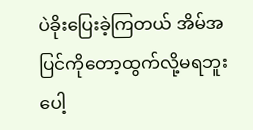ပဲခိုးပြေးခဲ့ကြတယ် အိမ်အပြင်ကိုတော့ထွက်လို့မရဘူးပေါ့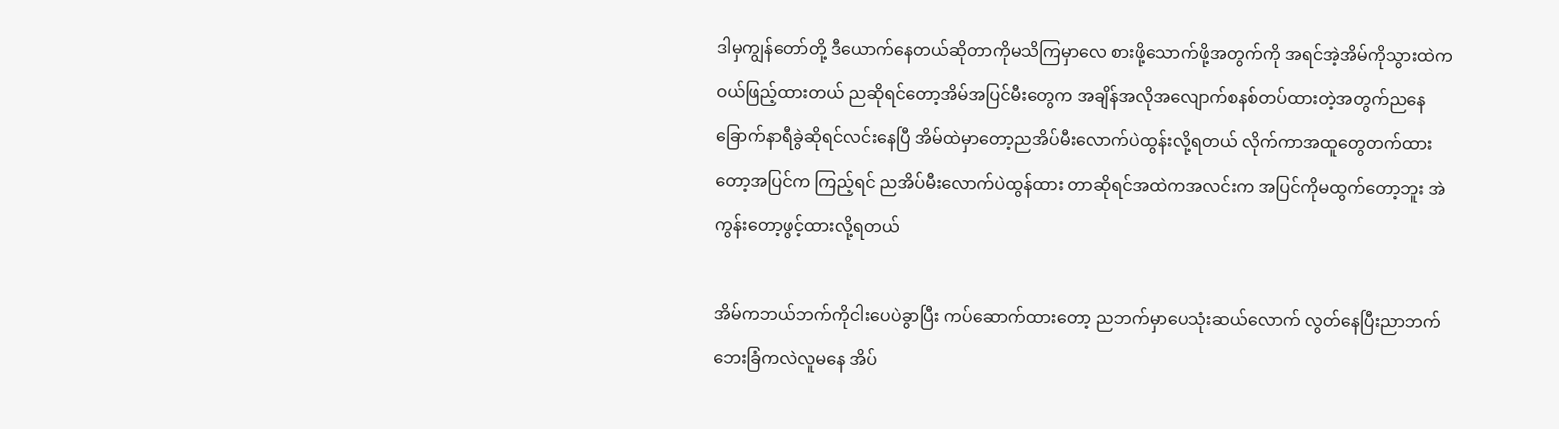ဒါမှကျွန်တော်တို့ ဒီယောက်နေတယ်ဆိုတာကိုမသိကြမှာလေ စားဖို့သောက်ဖို့အတွက်ကို အရင်အဲ့အိမ်ကိုသွားထဲက ဝယ်ဖြည့်ထားတယ် ညဆိုရင်တော့အိမ်အပြင်မီးတွေက အချိန်အလိုအလျောက်စနစ်တပ်ထားတဲ့အတွက်ညနေခြောက်နာရီခွဲဆိုရင်လင်းနေပြီ အိမ်ထဲမှာတော့ညအိပ်မီးလောက်ပဲထွန်းလို့ရတယ် လိုက်ကာအထူတွေတက်ထားတော့အပြင်က ကြည့်ရင် ညအိပ်မီးလောက်ပဲထွန်ထား တာဆိုရင်အထဲကအလင်းက အပြင်ကိုမထွက်တော့ဘူး အဲကွန်းတော့ဖွင့်ထားလို့ရတယ်

အိမ်ကဘယ်ဘက်ကိုငါးပေပဲခွာပြီး ကပ်ဆောက်ထားတော့ ညဘက်မှာပေသုံးဆယ်လောက် လွတ်နေပြီးညာဘက်ဘေးခြံကလဲလူမနေ အိပ်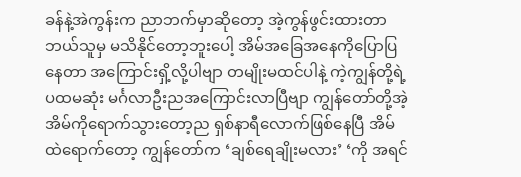ခန်နဲ့အဲကွန်းက ညာဘက်မှာဆိုတော့ အဲ့ကွန်ဖွင်းထားတာဘယ်သူမှ မသိနိုင်တော့ဘူးပေါ့ အိမ်အခြေအနေကိုပြောပြနေတာ အကြောင်းရှိ့လို့ပါဗျာ တမျိုးမထင်ပါနဲ့ ကဲ့ကျွန်တို့ရဲ့ပထမဆုံး မင်္ဂလာဦးညအကြောင်းလာပြီဗျာ ကျွန်တော်တို့အဲ့အိမ်ကိုရောက်သွားတော့ည ရှစ်နာရီလောက်ဖြစ်နေပြီ အိမ်ထဲရောက်တော့ ကျွန်တော်က ‘ချစ်ရေချိုးမလား’ ‘ကို အရင်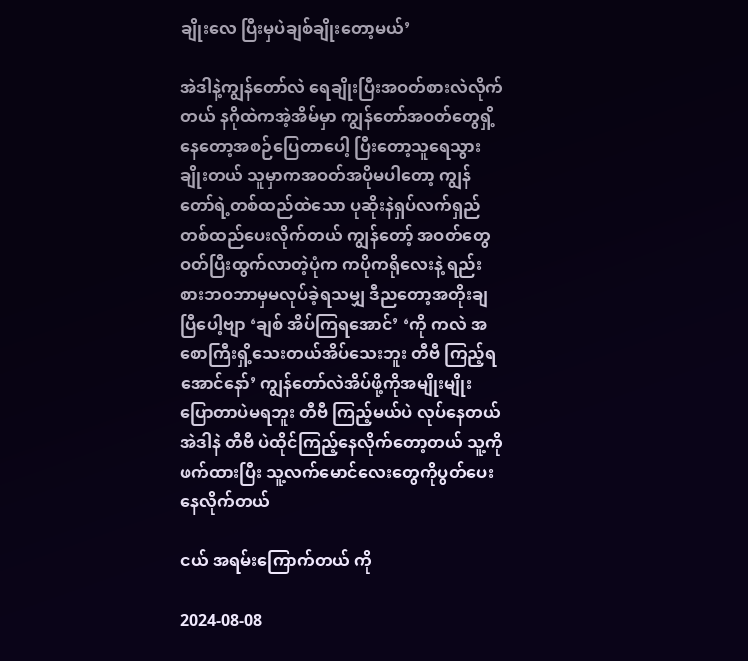ချိုးလေ ပြီးမှပဲချစ်ချိုးတော့မယ်’

အဲဒါနဲ့ကျွန်တော်လဲ ရေချိုးပြီးအဝတ်စားလဲလိုက်တယ် နဂိုထဲကအဲ့အိမ်မှာ ကျွန်တော်အဝတ်တွေရှိ့နေတော့အစဉ်ပြေတာပေါ့ ပြီးတော့သူရေသွားချိုးတယ် သူမှာကအဝတ်အပိုမပါတော့ ကျွန်တော်ရဲ့တစ်ထည်ထဲသော ပုဆိုးနဲရှပ်လက်ရှည်တစ်ထည်ပေးလိုက်တယ် ကျွန်တော့် အဝတ်တွေဝတ်ပြီးထွက်လာတဲ့ပုံက ကပိုကရိုလေးနဲ့ ရည်းစားဘဝဘာမှမလုပ်ခဲ့ရသမျှ ဒီညတော့အတိုးချပြီပေါ့ဗျာ ‘ချစ် အိပ်ကြရအောင်’ ‘ကို ကလဲ အစောကြီးရှိ့သေးတယ်အိပ်သေးဘူး တီဗီ ကြည့်ရအောင်နော်’ ကျွန်တော်လဲအိပ်ဖို့ကိုအမျိုးမျိုးပြောတာပဲမရဘူး တီဗီ ကြည့်မယ်ပဲ လုပ်နေတယ် အဲဒါနဲ တီဗီ ပဲထိုင်ကြည့်နေလိုက်တော့တယ် သူ့ကိုဖက်ထားပြီး သူ့လက်မောင်လေးတွေကိုပွတ်ပေး နေလိုက်တယ်

ငယ် အရမ်းကြောက်တယ် ကို

2024-08-08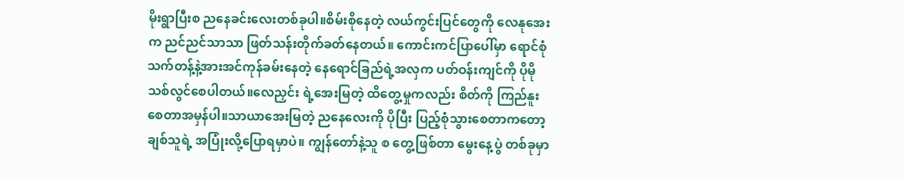မိုးရွာပြီးစ ညနေခင်းလေးတစ်ခုပါ။စိမ်းစိုနေတဲ့ လယ်ကွင်းပြင်တွေကို လေနုအေးက ညင်ညင်သာသာ ဖြတ်သန်းတိုက်ခတ်နေတယ်။ ကောင်းကင်ပြာပေါ်မှာ ရောင်စုံသက်တန့်နဲ့အားအင်ကုန်ခမ်းနေတဲ့ နေရောင်ခြည်ရဲ့အလှက ပတ်ဝန်းကျင်ကို ပိုမို သစ်လွင်စေပါတယ်။လေညှင်း ရဲ့အေးမြတဲ့ ထိတွေ့မှုကလည်း စိတ်ကို ကြည်နူးစေတာအမှန်ပါ။သာယာအေးမြတဲ့ ညနေလေးကို ပိုပြီး ပြည့်စုံသွားစေတာကတော့ ချစ်သူရဲ့ အပြုံးလို့ပြောရမှာပဲ။ ကျွန်တော်နဲ့သူ စ တွေ့ဖြစ်တာ မွေးနေ့ပွဲ တစ်ခုမှာ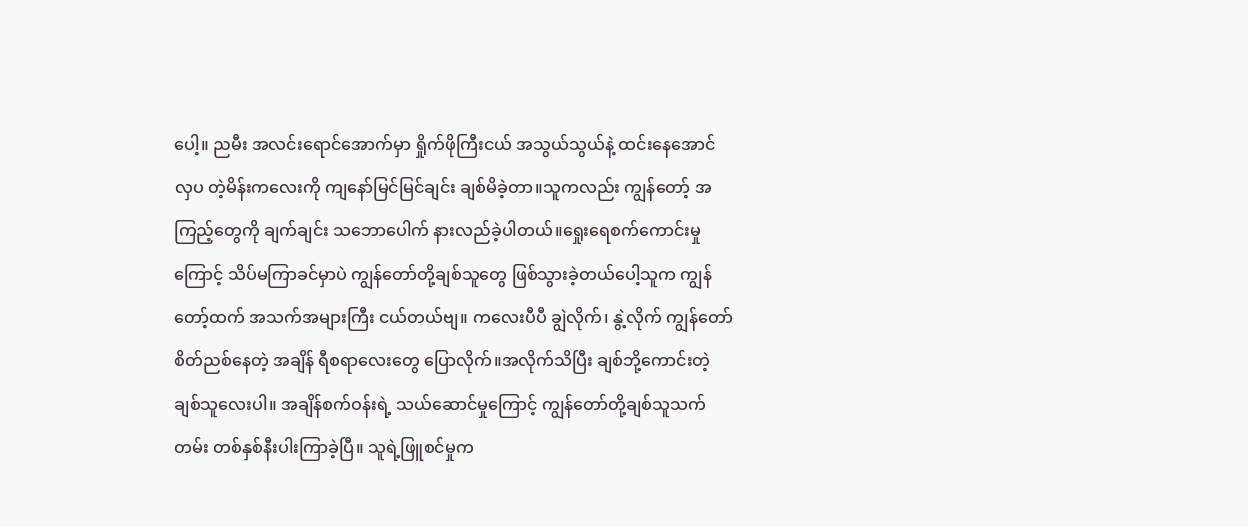ပေါ့။ ညမီး အလင်းရောင်အောက်မှာ ရှိုက်ဖိုကြီးငယ် အသွယ်သွယ်နဲ့ ထင်းနေအောင်လှပ တဲ့မိန်းကလေးကို ကျနော်မြင်မြင်ချင်း ချစ်မိခဲ့တာ။သူကလည်း ကျွန်တော့် အကြည့်တွေကို ချက်ချင်း သဘောပေါက် နားလည်ခဲ့ပါတယ်။ရှေုးရေစက်ကောင်းမှုကြောင့် သိပ်မကြာခင်မှာပဲ ကျွန်တော်တို့ချစ်သူတွေ ဖြစ်သွားခဲ့တယ်ပေါ့သူက ကျွန်တော့်ထက် အသက်အများကြီး ငယ်တယ်ဗျ။ ကလေးပီပီ ချွဲလိုက်၊ နွဲ့လိုက် ကျွန်တော် စိတ်ညစ်နေတဲ့ အချိန် ရီစရာလေးတွေ ပြောလိုက်။အလိုက်သိပြီး ချစ်ဘို့ကောင်းတဲ့ချစ်သူလေးပါ။ အချိန်စက်ဝန်းရဲ့ သယ်ဆောင်မှုကြောင့် ကျွန်တော်တို့ချစ်သူသက်တမ်း တစ်နှစ်နီးပါးကြာခဲ့ပြီ။ သူရဲ့ဖြူစင်မှုက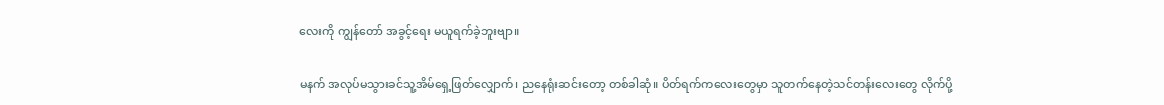လေးကို ကျွန်တော် အခွင့်ရေး မယူရက်ခဲ့ဘူးဗျာ။

မနက် အလုပ်မသွားခင်သူ့အိမ်ရှေ့ဖြတ်လျှောက်၊ ညနေရုံးဆင်းတော့ တစ်ခါဆုံ။ ပိတ်ရက်ကလေးတွေမှာ သူတက်နေတဲ့သင်တန်းလေးတွေ လိုက်ပို့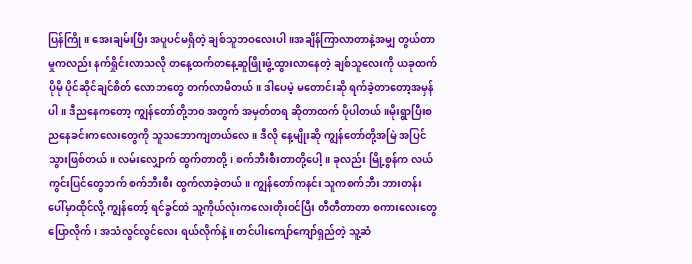ပြန်ကြို။ အေးချမ်းပြီး အပူပင်မရှိတဲ့ ချစ်သူဘဝလေးပါ။အချိန်ကြာလာတာနဲ့အမျှ တွယ်တာမှုကလည်း နက်ရှိုင်းလာသလို တနေ့ထက်တနေ့ဆူဖြိုးဖွံ့ထွားလာနေတဲ့ ချစ်သူလေးကို ယခုထက်ပိုမို ပိုင်ဆိုင်ချင်စိတ် လောဘတွေ တက်လာမိတယ်။ ဒါပေမဲ့ မတောင်းဆို ရက်ခဲ့တာတော့အမှန်ပါ။ ဒီညနေကတော့ ကျွန်တော်တို့ဘ၀ အတွက် အမှတ်တရ ဆိုတာထက် ပိုပါတယ်။မိုးရွာပြီးစ ညနေခင်းကလေးတွေကို သူသဘောကျတယ်လေ။ ဒီလို နေ့မျိုးဆို ကျွန်တော်တို့အမြဲ အပြင်သွားဖြစ်တယ်။ လမ်းလျှောက် ထွက်တာတို့၊ စက်ဘီးစီးတာတို့ပေါ့။ ခုလည်း မြို့စွန်က လယ်ကွင်းပြင်တွေဘက် စက်ဘီးစီး ထွက်လာခဲ့တယ်။ ကျွန်တော်ကနင်း သူကစက်ဘီး ဘားတန်းပေါ်မှာထိုင်လို့ ကျွန်တော့် ရင်ခွင်ထဲ သူ့ကိုယ်လုံးကလေးတိုးဝင်ပြီး တီတီတာတာ စကားလေးတွေပြောလိုက်၊ အသံလွင်လွင်လေး ရယ်လိုက်နဲ့။ တင်ပါးကျော်ကျော်ရှည်တဲ့ သူ့ဆံ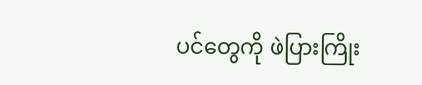ပင်တွေကို ဖဲပြားကြိုး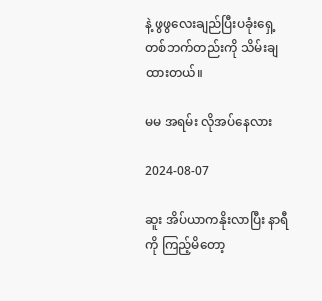နဲ့ ဖွဖွလေးချည်ပြီးပခုံးရှေ့ တစ်ဘက်တည်းကို သိမ်းချထားတယ်။

မမ အရမ်း လိုအပ်နေလား

2024-08-07

ဆူး အိပ်ယာကနိုးလာပြီး နာရီကို ကြည့်မိတော့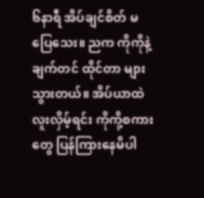၆နာရီ အိပ်ချင်စိတ် မပြေသေး။ ညက ကိုကိုနဲ့ ချက်တင် ထိုင်တာ များသွားတယ်။ အိပ်ယာထဲ လူးလှိမ့်ရင်း ကိုကို့စကားတွေ ပြန်ကြားနေမိပါ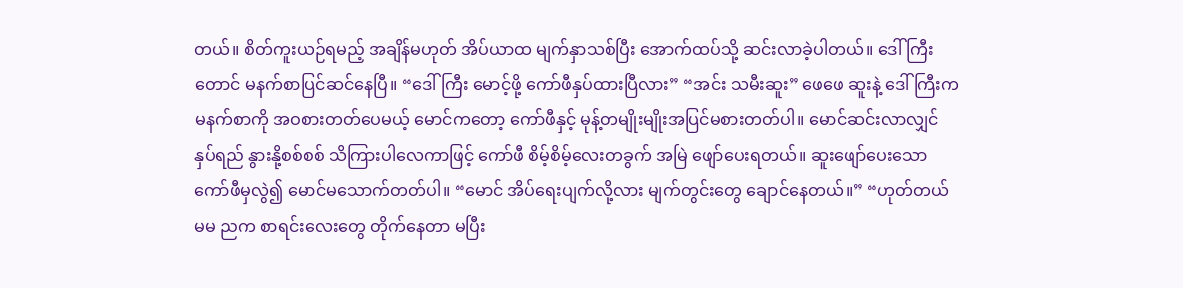တယ်။ စိတ်ကူးယဉ်ရမည့် အချိန်မဟုတ် အိပ်ယာထ မျက်နှာသစ်ပြီး အောက်ထပ်သို့ ဆင်းလာခဲ့ပါတယ်။ ဒေါ်ကြီးတောင် မနက်စာပြင်ဆင်နေပြီ။ “ဒေါ်ကြီး မောင့်ဖို့ ကော်ဖီနှပ်ထားပြီလား” “အင်း သမီးဆူး” ဖေဖေ ဆူးနဲ့ ဒေါ်ကြီးက မနက်စာကို အဝစားတတ်ပေမယ့် မောင်ကတော့ ကော်ဖီနှင့် မုန့်တမျိုးမျိုးအပြင်မစားတတ်ပါ။ မောင်ဆင်းလာလျှင် နှပ်ရည် နွားနို့စစ်စစ် သိကြားပါလေကာဖြင့် ကော်ဖီ စိမ့်စိမ့်လေးတခွက် အမြဲ ဖျော်ပေးရတယ်။ ဆူးဖျော်ပေးသော ကော်ဖီမှလွဲ၍ မောင်မသောက်တတ်ပါ။ “မောင် အိပ်ရေးပျက်လို့လား မျက်တွင်းတွေ ချောင်နေတယ်။” “ဟုတ်တယ် မမ ညက စာရင်းလေးတွေ တိုက်နေတာ မပြီး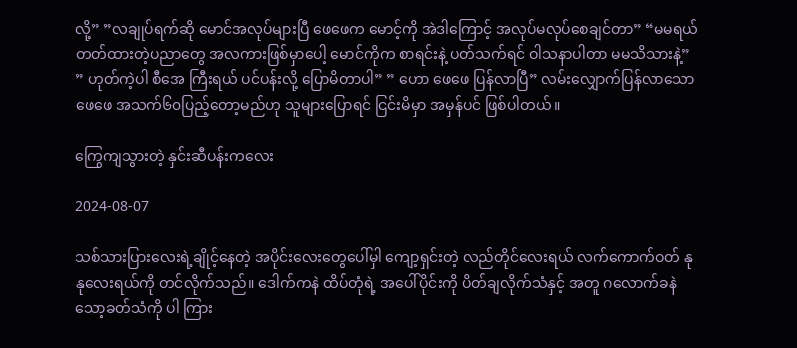လို့” ”လချုပ်ရက်ဆို မောင်အလုပ်များပြီ ဖေဖေက မောင့်ကို အဲဒါကြောင့် အလုပ်မလုပ်စေချင်တာ” “မမရယ် တတ်ထားတဲ့ပညာတွေ အလကားဖြစ်မှာပေါ့ မောင်ကိုက စာရင်းနဲ့ ပတ်သက်ရင် ဝါသနာပါတာ မမသိသားနဲ့” ” ဟုတ်ကဲ့ပါ စီအေ ကြီးရယ် ပင်ပန်းလို့ ပြောမိတာပါ” ” ဟော ဖေဖေ ပြန်လာပြီ” လမ်းလျှောက်ပြန်လာသောဖေဖေ အသက်၆၀ပြည့်တော့မည်ဟု သူများပြောရင် ငြင်းမိမှာ အမှန်ပင် ဖြစ်ပါတယ်။

ကြွေကျသွားတဲ့ နှင်းဆီပန်းကလေး

2024-08-07

သစ်သားပြားလေးရဲ့ချိုင့်နေတဲ့ အပိုင်းလေးတွေပေါ်မှါ ကျော့ရှင်းတဲ့ လည်တိုင်လေးရယ် လက်ကောက်ဝတ် နုနုလေးရယ်ကို တင်လိုက်သည်။ ဒေါက်ကနဲ ထိပ်တုံရဲ့ အပေါ်ပိုင်းကို ပိတ်ချလိုက်သံနှင့် အတူ ဂလောက်ခနဲ သော့ခတ်သံကို ပါ ကြား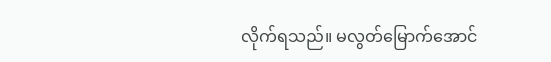လိုက်ရသည်။ မလွတ်မြောက်အောင်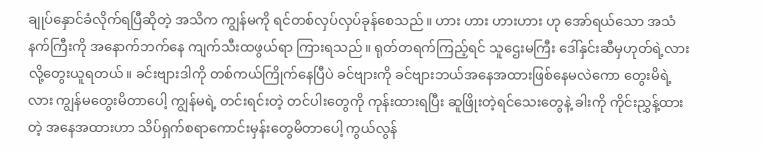ချုပ်နှောင်ခံလိုက်ရပြီဆိုတဲ့ အသိက ကျွန်မကို ရင်တစ်လှပ်လှပ်ခုန်စေသည်။ ဟား ဟား ဟားဟား ဟု အော်ရယ်သော အသံနက်ကြီးကို အနောက်ဘက်နေ ကျက်သီးထဖွယ်ရာ ကြားရသည်။ ရုတ်တရက်ကြည့်ရင် သူဌေးမကြီး ဒေါ်နှင်းဆီမှဟုတ်ရဲ့လားလို့တွေးယူရတယ်။ ခင်းဗျားဒါကို တစ်ကယ်ကြိုက်နေပြီပဲ ခင်ဗျားကို ခင်ဗျားဘယ်အနေအထားဖြစ်နေမလဲကော တွေးမိရဲ့လား ကျွန်မတွေးမိတာပေါ့ ကျွန်မရဲ့ တင်းရင်းတဲ့ တင်ပါးတွေကို ကုန်းထားရပြီး ဆူဖြိုးတဲ့ရင်သေးတွေနဲ့ ခါးကို ကိုင်းညွှန့်ထားတဲ့ အနေအထားဟာ သိပ်ရှက်စရာကောင်းမှန်းတွေမိတာပေါ့ ကွယ်လွန်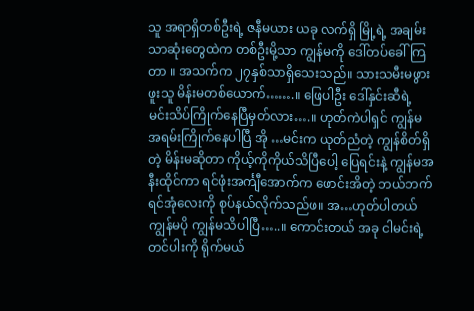သူ အရာရှိတစ်ဦးရဲ့ ဇနီမယား ယခု လက်ရှိ မြို့ရဲ့ အချမ်းသာဆုံးတွေထဲက တစ်ဦးမို့သာ ကျွန်မကို ဒေါ်တပ်ခေါ်ကြတာ ။ အသက်က ၂၇နှစ်သာရှိသေးသည်။ သားသမီးမဖွားဖူးသူ မိန်းမတစ်ယောက်…….။ ဖြေပါဦး ဒေါ်နှင်းဆီရဲ့ မင်းသိပ်ကြိုက်နေပြီမှတ်လား….။ ဟုတ်ကဲပါရှင် ကျွန်မ အရမ်းကြိုက်နေပါပြီ အို …မင်းက ယုတ်ညံတဲ့ ကျွန်စိတ်ရှိတဲ့ မိန်းမဆိုတာ ကိုယ့်ကိုကိုယ်သိပြီပေါ့ ပြေရင်းနဲ့ ကျွန်မအနီးထိုင်ကာ ရင်ဖုံးအင်္ကျီအောက်က ဖောင်းအိတဲ့ ဘယ်ဘက်ရင်အုံလေးကို စုပ်နယ်လိုက်သည်ဖ။ အ…ဟုတ်ပါတယ် ကျွန်မပို ကျွန်မသိပါပြီ…..။ ကောင်းတယ် အခု ငါမင်းရဲ့တင်ပါးကို ရိုက်မယ်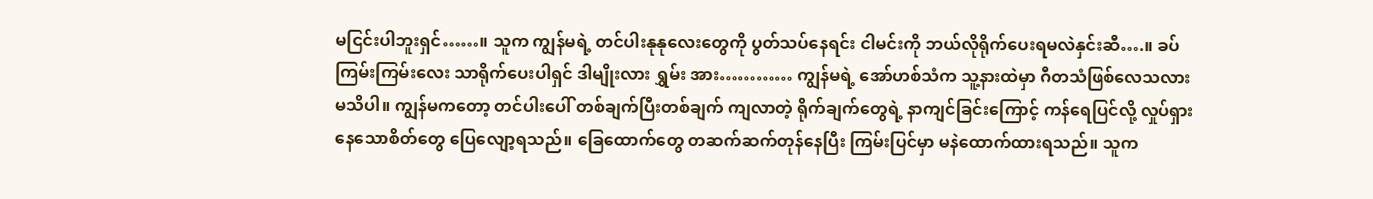မငြင်းပါဘူးရှင်……။ သူက ကျွန်မရဲ့ တင်ပါးနုနုလေးတွေကို ပွတ်သပ်နေရင်း ငါမင်းကို ဘယ်လိုရိုက်ပေးရမလဲနှင်းဆီ….။ ခပ်ကြမ်းကြမ်းလေး သာရိုက်ပေးပါရှင် ဒါမျိုးလား ရွှမ်း အား………… ကျွန်မရဲ့ အော်ဟစ်သံက သူ့နားထဲမှာ ဂီတသံဖြစ်လေသလားမသိပါ။ ကျွန်မကတော့ တင်ပါးပေါ် တစ်ချက်ပြီးတစ်ချက် ကျလာတဲ့ ရိုက်ချက်တွေရဲ့ နာကျင်ခြင်းကြောင့် ကန်ရေပြင်လို့ လှုပ်ရှားနေသောစိတ်တွေ ပြေလျော့ရသည်။ ခြေထောက်တွေ တဆက်ဆက်တုန်နေပြီး ကြမ်းပြင်မှာ မနဲထောက်ထားရသည်။ သူက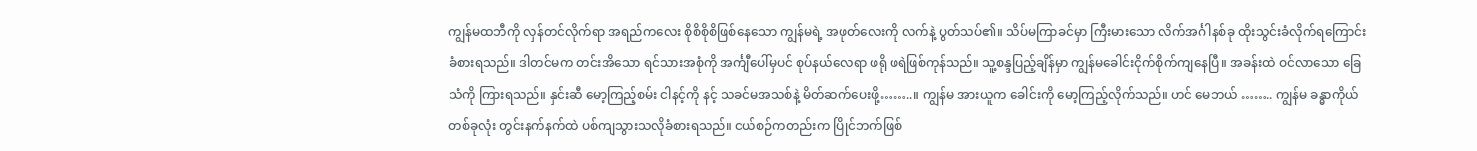ကျွန်မထဘီကို လှန်တင်လိုက်ရာ အရည်ကလေး စိုစိစိုစိဖြစ်နေသော ကျွန်မရဲ့ အဖုတ်လေးကို လက်နဲ့ ပွတ်သပ်၏။ သိပ်မကြာခင်မှာ ကြီးမားသော လိက်အင်္ဂါနစ်ခု ထိုးသွင်းခံလိုက်ရကြောင်းခံစားရသည်။ ဒါတင်မက တင်းအိသော ရင်သားအစုံကို အင်္ကျီပေါ်မှပင် စုပ်နယ်လေရာ ဖရို ဖရဲဖြစ်ကုန်သည်။ သူ့စန္ဒပြည့်ချိန်မှာ ကျွန်မခေါင်းငိုက်စိုက်ကျနေပြီ။ အခန်းထဲ ဝင်လာသော ခြေသံကို ကြားရသည်။ နှင်းဆီ မော့ကြည့်စမ်း ငါနင့်ကို နင့် သခင်မအသစ်နဲ့ မိတ်ဆက်ပေးဖို့……..။ ကျွန်မ အားယူက ခေါင်းကို မော့ကြည့်လိုက်သည်။ ဟင် မေဘယ် …….. ကျွန်မ ခန္ဓာကိုယ်တစ်ခုလုံး တွင်းနက်နက်ထဲ ပစ်ကျသွားသလိုခံစားရသည်။ ငယ်စဉ်ကတည်းက ပြိုင်ဘက်ဖြစ်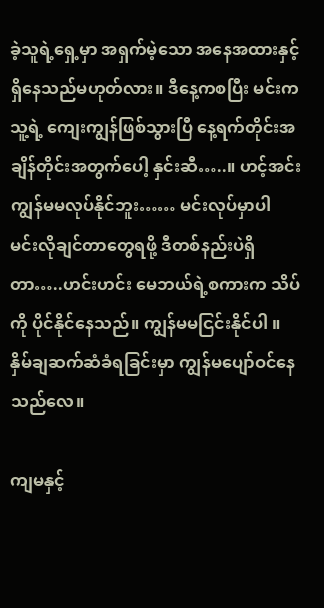ခဲ့သူရဲ့ရှေ့မှာ အရှက်မဲ့သော အနေအထားနှင့် ရှိနေသည်မဟုတ်လား။ ဒီနေ့ကစပြီး မင်းက သူ့ရဲ့ ကျေးကျွန်ဖြစ်သွားပြီ နေ့ရက်တိုင်းအချိန်တိုင်းအတွက်ပေါ့ နှင်းဆီ…..။ ဟင့်အင်း ကျွန်မမလုပ်နိုင်ဘူး…… မင်းလုပ်မှာပါ မင်းလိုချင်တာတွေရဖို့ ဒီတစ်နည်းပဲရှိတာ…..ဟင်းဟင်း မေဘယ်ရဲ့စကားက သိပ်ကို ပိုင်နိုင်နေသည်။ ကျွန်မမငြင်းနိုင်ပါ ။ နှိမ်ချဆက်ဆံခံရခြင်းမှာ ကျွန်မပျော်ဝင်နေသည်လေ။

ကျမနှင့်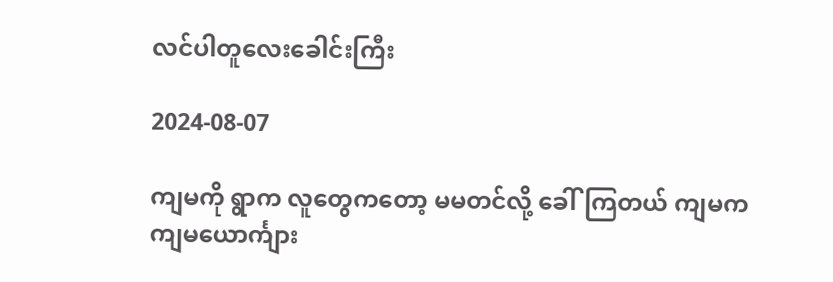လင်ပါတူလေးခေါင်းကြီး

2024-08-07

ကျမကို ရွာက လူတွေကတော့ မမတင်လို့ ခေါ်ကြတယ် ကျမက ကျမယောင်္ကျား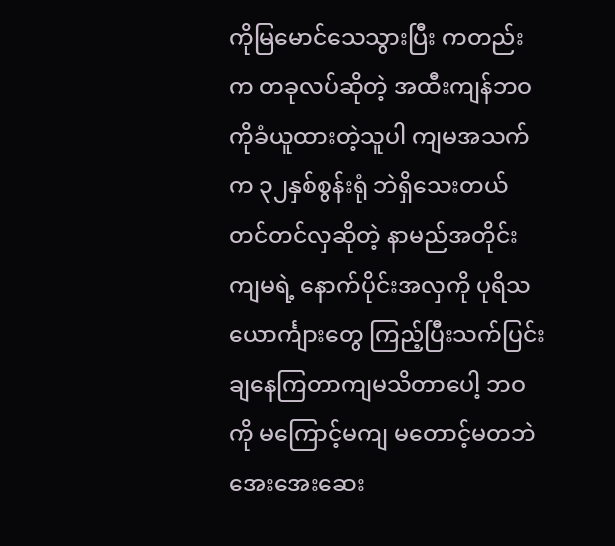ကိုမြမောင်သေသွားပြီး ကတည်းက တခုလပ်ဆိုတဲ့ အထီးကျန်ဘဝကိုခံယူထားတဲ့သူပါ ကျမအသက်က ၃၂နှစ်စွန်းရုံ ဘဲရှိသေးတယ် တင်တင်လှဆိုတဲ့ နာမည်အတိုင်း ကျမရဲ့ နောက်ပိုင်းအလှကို ပုရိသယောင်္ကျားတွေ ကြည့်ပြီးသက်ပြင်းချနေကြတာကျမသိတာပေါ့ ဘဝကို မကြောင့်မကျ မတောင့်မတဘဲ အေးအေးဆေး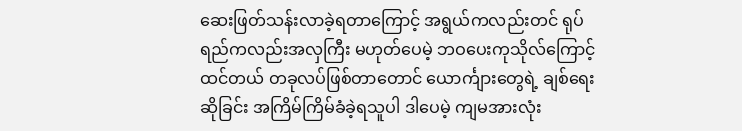ဆေးဖြတ်သန်းလာခဲ့ရတာကြောင့် အရွယ်ကလည်းတင် ရုပ်ရည်ကလည်းအလှကြီး မဟုတ်ပေမဲ့ ဘဝပေးကုသိုလ်ကြောင့်ထင်တယ် တခုလပ်ဖြစ်တာတောင် ယောင်္ကျားတွေရဲ့ ချစ်ရေးဆိုခြင်း အကြိမ်ကြိမ်ခံခဲ့ရသူပါ ဒါပေမဲ့ ကျမအားလုံး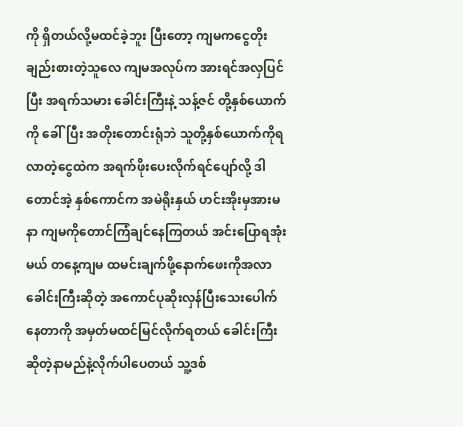ကို ရှိတယ်လို့မထင်ခဲ့ဘူး ပြီးတော့ ကျမကငွေတိုးချည်းစားတဲ့သူလေ ကျမအလုပ်က အားရင်အလှပြင်ပြီး အရက်သမား ခေါင်းကြီးနဲ့ သန့်ဇင် တို့နှစ်ယောက်ကို ခေါ်ပြီး အတိုးတောင်းရုံဘဲ သူတို့နှစ်ယောက်ကိုရလာတဲ့ငွေထဲက အရက်ဖိုးပေးလိုက်ရင်ပျော်လို့ ဒါတောင်အဲ့ နှစ်ကောင်က အမဲရိုးနှယ် ဟင်းအိုးမှအားမနာ ကျမကိုတောင်ကြံချင်နေကြတယ် အင်းပြောရအုံးမယ် တနေ့ကျမ ထမင်းချက်ဖို့နောက်ဖေးကိုအလာ ခေါင်းကြီးဆိုတဲ့ အကောင်ပုဆိုးလှန်ပြီးသေးပေါက်နေတာကို အမှတ်မထင်မြင်လိုက်ရတယ် ခေါင်းကြီးဆိုတဲ့နာမည်နဲ့လိုက်ပါပေတယ် သူ့ဒစ်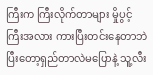ကြီးက ကြီးလိုက်တာများ မှိုပွင့်ကြီးအလား ကားပြီးတင်းနေတာဘဲ ပြီးတော့ရှည်တာလဲမပြောနဲ့ သူ့လီး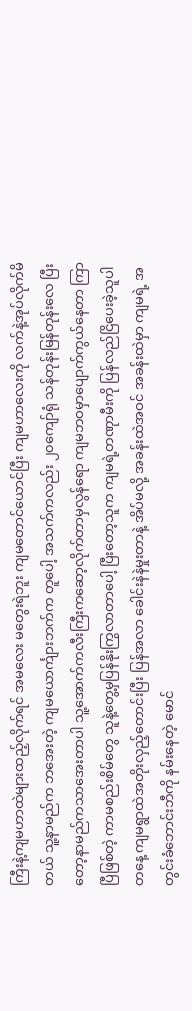ကြီးနဲ့ကျမဟာထဲများထည့်လိုက်ရင် အမလေး မတွေးရဲဘူး ကျမတောင်ယောင်ပြီး ကျမဟာလေးကို လက်နဲ့အုပ်လိုက်မိတယ် သူ့နာမည်က ဘအေးတဲ့ ကျမယောင်္ကျားဘက်က တူပေါ့ အသက်ကလည်း ၂၀ကျော်ရုံ သန်တုန်းမြန်တုန်းလေ ပြီးတော့နာမည်ကသာအေးတာပါ သူ့အောက်ကလီးကြီးကဆော့လိုက်တာမှလွန်ရော ကျမဘဝမှာပျောက်ကွယ်နေတာ ကြာပြီဖြစ်တဲ့ ကာမစည်းစိမ်တွေ သူနဲ့တွေ့မှပြန်နိုးကြွလာတာပေါ့ ပြီးတော့သူက ကျမရဲ့တဏုာမီးကို ပြန်လည်ငြိပေးခဲ့သူပါ တနေ့ ကျမရွာထဲအတိုးလှည့်တောင်းပြီး ပြန်အလာ ခေါင်းနဲနဲမှုးတာနဲ့ အိပ်မလို့ အခန်းထဲအဝင် အခန်းထဲမှာ ကျမရဲ့ အတွင်းခံဘောင်းဘီကို နမ်းနေတဲ့ မောင်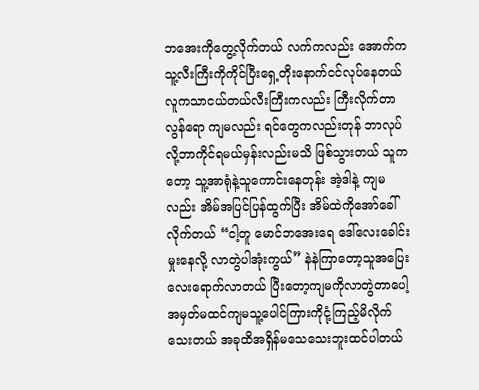ဘအေးကိုတွေ့လိုက်တယ် လက်ကလည်း အောက်ကသူ့လီးကြီးကိုကိုင်ပြီးရှေ့တိုးနောက်ငင်လုပ်နေတယ် လူကသာငယ်တယ်လီးကြီးကလည်း ကြီးလိုက်တာလွန်ရော ကျမလည်း ရင်တွေကလည်းတုန် ဘာလုပ်လို့ဘာကိုင်ရမယ်မှန်းလည်းမသိ ဖြစ်သွားတယ် သူကတော့ သူ့အာရုံနဲ့သူကောင်းနေတုန်း အဲ့ဒါနဲ့ ကျမလည်း အိမ်အပြင်ပြန်ထွက်ပြီး အိမ်ထဲကိုအော်ခေါ်လိုက်တယ် “ငါ့တူ မောင်ဘအေးရေ ဒေါ်လေးခေါင်းမှုးနေလို့ လာတွဲပါအုံးကွယ်” နဲနဲကြာတော့သူအပြေးလေးရောက်လာတယ် ပြီးတော့ကျမကိုလာတွဲတာပေါ့ အမှတ်မထင်ကျမသူ့ပေါင်ကြားကိုငုံ့ကြည့်မိလိုက်သေးတယ် အခုထိအရှိန်မသေသေးဘူးထင်ပါတယ်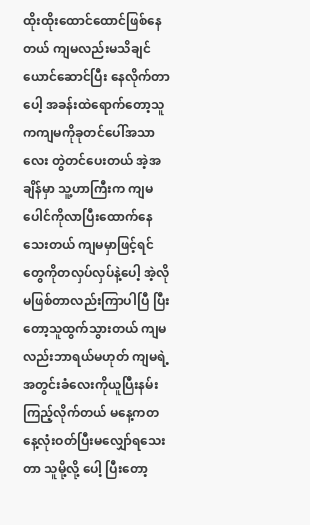ထိုးထိုးထောင်ထောင်ဖြစ်နေတယ် ကျမလည်းမသိချင်ယောင်ဆောင်ပြီး နေလိုက်တာပေါ့ အခန်းထဲရောက်တော့သူကကျမကိုခုတင်ပေါ်အသာလေး တွဲတင်ပေးတယ် အဲ့အချိန်မှာ သူ့ဟာကြီးက ကျမပေါင်ကိုလာပြီးထောက်နေသေးတယ် ကျမမှာဖြင့်ရင်တွေကိုတလှပ်လှပ်နဲ့ပေါ့ အဲ့လိုမဖြစ်တာလည်းကြာပါပြီ ပြီးတော့သူထွက်သွားတယ် ကျမလည်းဘာရယ်မဟုတ် ကျမရဲ့အတွင်းခံလေးကိုယူပြီးနမ်းကြည့်လိုက်တယ် မနေ့ကတနေ့လုံးဝတ်ပြီးမလျှော်ရသေးတာ သူမို့လို့ ပေါ့ ပြီးတော့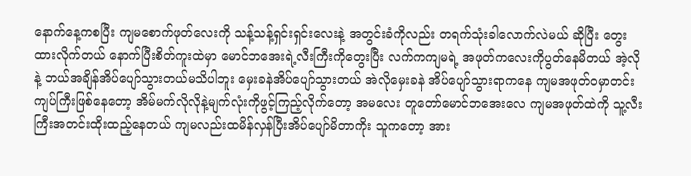နောက်နေ့ကစပြီး ကျမစောက်ဖုတ်လေးကို သန့်သန့်ရှင်းရှင်းလေးနဲ့ အတွင်းခံကိုလည်း တရက်သုံးခါလောက်လဲမယ် ဆိုပြီး တွေးထားလိုက်တယ် နောက်ပြီးစိတ်ကူးထဲမှာ မောင်ဘအေးရဲ့လီးကြီးကိုတွေးပြီး လက်ကကျမရဲ့ အဖုတ်ကလေးကိုပွတ်နေမိတယ် အဲ့လိုနဲ့ ဘယ်အချိန်အိပ်ပျော်သွားတယ်မသိပါဘူး မှေးခနဲအိပ်ပျော်သွားတယ် အဲလိုမှေးခနဲ အိပ်ပျော်သွားရာကနေ ကျမအဖုတ်ဝမှာတင်းကျပ်ကြီးဖြစ်နေတော့ အိမ်မက်လိုလိုနဲ့မျက်လုံးကိုဖွင့်ကြည့်လိုက်တော့ အမလေး တူတော်မောင်ဘအေးလေ ကျမအဖုတ်ထဲကို သူ့လီးကြီးအတင်းထိုးထည့်နေတယ် ကျမလည်းထမိန်လှန်ပြီးအိပ်ပျော်မိတာကိုး သူကတော့ အား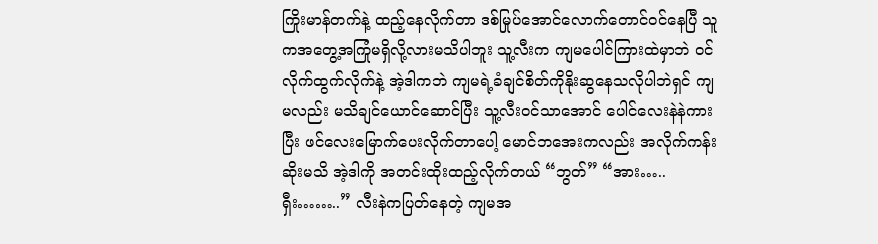ကြိုးမာန်တက်နဲ့ ထည့်နေလိုက်တာ ဒစ်မြုပ်အောင်လောက်တောင်ဝင်နေပြီ သူကအတွေ့အကြုံမရှိလို့လားမသိပါဘူး သူ့လီးက ကျမပေါင်ကြားထဲမှာဘဲ ဝင်လိုက်ထွက်လိုက်နဲ့ အဲ့ဒါကဘဲ ကျမရဲ့ခံချင်စိတ်ကိုနိုးဆွနေသလိုပါဘဲရှင် ကျမလည်း မသိချင်ယောင်ဆောင်ပြီး သူ့လီးဝင်သာအောင် ပေါင်လေးနဲနဲကားပြီး ဖင်လေးမြောက်ပေးလိုက်တာပေါ့ မောင်ဘအေးကလည်း အလိုက်ကန်းဆိုးမသိ အဲ့ဒါကို အတင်းထိုးထည့်လိုက်တယ် “ဘွတ်” “အား…..ရှီး……..” လီးနဲကပြတ်နေတဲ့ ကျမအ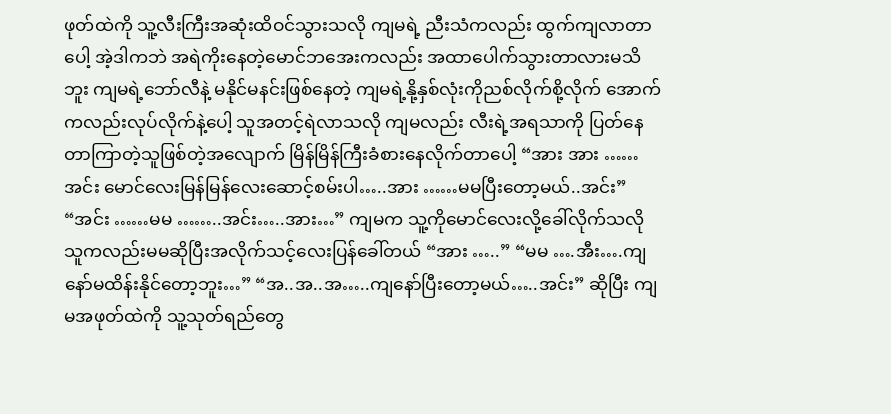ဖုတ်ထဲကို သူ့လီးကြီးအဆုံးထိဝင်သွားသလို ကျမရဲ့ ညီးသံကလည်း ထွက်ကျလာတာပေါ့ အဲ့ဒါကဘဲ အရဲကိုးနေတဲ့မောင်ဘအေးကလည်း အထာပေါက်သွားတာလားမသိဘူး ကျမရဲ့ဘော်လီနဲ့ မနိုင်မနင်းဖြစ်နေတဲ့ ကျမရဲ့နို့နှစ်လုံးကိုညစ်လိုက်စို့လိုက် အောက်ကလည်းလုပ်လိုက်နဲ့ပေါ့ သူအတင့်ရဲလာသလို ကျမလည်း လီးရဲ့အရသာကို ပြတ်နေတာကြာတဲ့သူဖြစ်တဲ့အလျောက် မြိန်မြိန်ကြီးခံစားနေလိုက်တာပေါ့ “အား အား ……အင်း မောင်လေးမြန်မြန်လေးဆောင့်စမ်းပါ…..အား ……မမပြီးတော့မယ်..အင်း” “အင်း ……မမ ……..အင်း…..အား…” ကျမက သူ့ကိုမောင်လေးလို့ခေါ်လိုက်သလို သူကလည်းမမဆိုပြီးအလိုက်သင့်လေးပြန်ခေါ်တယ် “အား …..” “မမ ….အီး….ကျနော်မထိန်းနိုင်တော့ဘူး…” “အ..အ..အ…..ကျနော်ပြီးတော့မယ်…..အင်း” ဆိုပြီး ကျမအဖုတ်ထဲကို သူ့သုတ်ရည်တွေ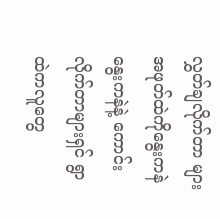လွှတ်ချလိုက်တာ များ အဖုတ်ထဲကိုနွေးကနဲနွေးကနဲနဲ့ ကောင်းလိုက်တာများရှင် ရွာထဲကလူတွေ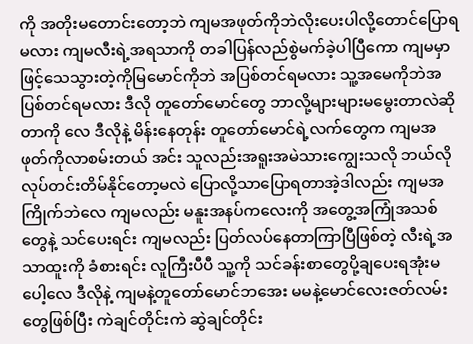ကို အတိုးမတောင်းတော့ဘဲ ကျမအဖုတ်ကိုဘဲလိုးပေးပါလို့တောင်ပြောရမလား ကျမလီးရဲ့အရသာကို တခါပြန်လည်စွဲမက်ခဲ့ပါပြီကော ကျမမှာဖြင့်သေသွားတဲ့ကိုမြမောင်ကိုဘဲ အပြစ်တင်ရမလား သူ့အမေကိုဘဲအပြစ်တင်ရမလား ဒီလို တူတော်မောင်တွေ ဘာလို့များများမမွေးတာလဲဆိုတာကို လေ ဒီလိုနဲ့ မိန်းနေတုန်း တူတော်မောင်ရဲ့လက်တွေက ကျမအဖုတ်ကိုလာစမ်းတယ် အင်း သူလည်းအရူးအမဲသားကျွေးသလို ဘယ်လိုလုပ်တင်းတိမ်နိုင်တော့မလဲ ပြောလို့သာပြောရတာအဲ့ဒါလည်း ကျမအကြိုက်ဘဲလေ ကျမလည်း မနူးအနပ်ကလေးကို အတွေ့အကြုံအသစ်တွေနဲ့ သင်ပေးရင်း ကျမလည်း ပြတ်လပ်နေတာကြာပြီဖြစ်တဲ့ လီးရဲ့အသာထူးကို ခံစားရင်း လူကြီးပီပီ သူ့ကို သင်ခန်းစာတွေပို့ချပေးရအုံးမပေါ့လေ ဒီလိုနဲ့ ကျမနဲ့တူတော်မောင်ဘအေး မမနဲ့မောင်လေးဇတ်လမ်းတွေဖြစ်ပြီး ကဲချင်တိုင်းကဲ ဆွဲချင်တိုင်း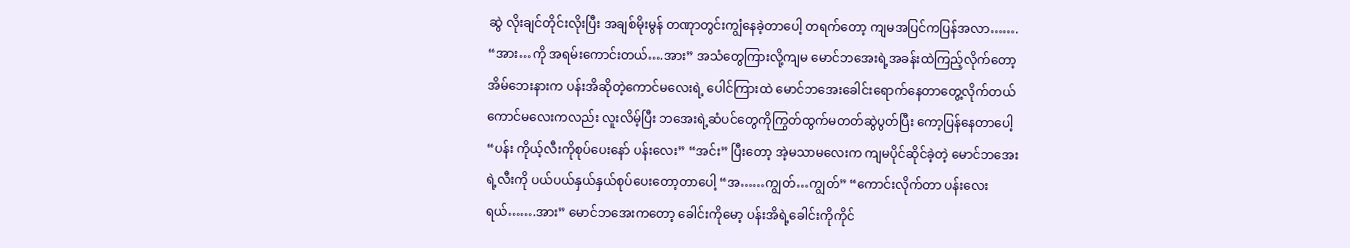ဆွဲ လိုးချင်တိုင်းလိုးပြီး အချစ်မိုးမွန် တဏုာတွင်းကျွံနေခဲ့တာပေါ့ တရက်တော့ ကျမအပြင်ကပြန်အလာ……. “အား…ကို အရမ်းကောင်းတယ်….အား” အသံတွေကြားလို့ကျမ မောင်ဘအေးရဲ့အခန်းထဲကြည့်လိုက်တော့ အိမ်ဘေးနားက ပန်းအိဆိုတဲ့ကောင်မလေးရဲ့ ပေါင်ကြားထဲ မောင်ဘအေးခေါင်းရောက်နေတာတွေ့လိုက်တယ် ကောင်မလေးကလည်း လူးလိမ့်ပြီး ဘအေးရဲ့ဆံပင်တွေကိုကြွတ်ထွက်မတတ်ဆွဲပွတ်ပြီး ကော့ပြန်နေတာပေါ့ “ပန်း ကိုယ့်လီးကိုစုပ်ပေးနော် ပန်းလေး” “အင်း” ပြီးတော့ အဲ့မသာမလေးက ကျမပိုင်ဆိုင်ခဲ့တဲ့ မောင်ဘအေးရဲ့လီးကို ပယ်ပယ်နှယ်နှယ်စုပ်ပေးတော့တာပေါ့ “အ……ကျွတ်…ကျွတ်” “ကောင်းလိုက်တာ ပန်းလေးရယ်…….အား” မောင်ဘအေးကတော့ ခေါင်းကိုမော့ ပန်းအိရဲ့ခေါင်းကိုကိုင်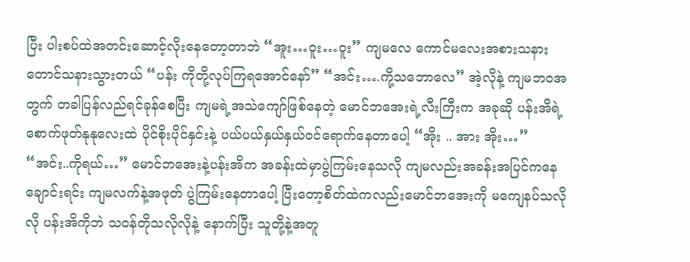ပြီး ပါးစပ်ထဲအတင်းဆောင့်လိုးနေတော့တာဘဲ “အူး…ဝူး…ဝူး” ကျမလေ ကောင်မလေးအစားသနားတောင်သနားသွားတယ် “ပန်း ကိုတို့လုပ်ကြရအောင်နော်” “အင်း….ကို့သဘောလေ” အဲ့လိုနဲ့ ကျမဘဝအတွက် တခါပြန်လည်ရင်ခုန်စေပြီး ကျမရဲ့အသဲကျော်ဖြစ်နေတဲ့ မောင်ဘအေးရဲ့လီးကြီးက အခုဆို ပန်းအိရဲ့ စောက်ဖုတ်နုနုလေးထဲ ပိုင်စိုးပိုင်နှင်းနဲ့ ပယ်ပယ်နှယ်နှယ်ဝင်ရောက်နေတာပေါ့ “အိုး .. အား အိုး…” “အင်း..ကိုရယ်…” မောင်ဘအေးနဲ့ပန်းအိက အခန်းထဲမှာပွဲကြမ်းနေသလို ကျမလည်းအခန်းအပြင်ကနေချောင်းရင်း ကျမလက်နဲ့အဖုတ် ပွဲကြမ်းနေတာပေါ့ ပြီးတော့စိတ်ထဲကလည်းမောင်ဘအေးကို မကျေနပ်သလိုလို ပန်းအိကိုဘဲ သဝန်တိုသလိုလိုနဲ့ နောက်ပြီး သူတို့နဲ့အတူ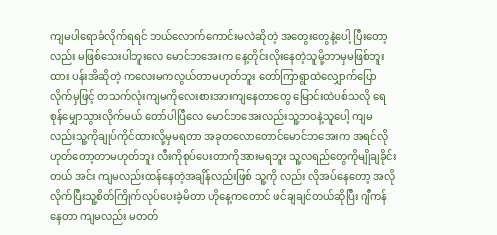ကျမပါရောခံလိုက်ရရင် ဘယ်လောက်ကောင်းမလဲဆိုတဲ့ အတွေးတွေနဲ့ပေါ့ ပြီးတော့လည်း မဖြစ်သေးပါဘူးလေ မောင်ဘအေးက နေ့တိုင်းလိုးနေတဲ့သူမို့ဘာမှမဖြစ်ဘူးထား ပန်းအိဆိုတဲ့ ကလေးမကလွယ်တာမဟုတ်ဘူး တော်ကြာရွာထဲလျှောက်ပြောလိုက်မှဖြင့် တသက်လုံးကျမကိုလေးစားအားကျနေတာတွေ မြောင်းထဲပစ်သလို ရေစုန်မျှောသွားလိုက်မယ် တော်ပါပြီလေ မောင်ဘအေးလည်းသူ့ဘဝနဲ့သူပေါ့ ကျမလည်းသူ့ကိုချုပ်ကိုင်ထားလို့မှမရတာ အခုတလောတောင်မောင်ဘအေးက အရင်လိုဟုတ်တော့တာမဟုတ်ဘူး လီးကိုစုပ်ပေးတာကိုအားမရဘူး သူ့လရည်တွေကိုမျိုချခိုင်းတယ် အင်း ကျမလည်းထန်နေတဲ့အချိန်လည်းဖြစ် သူ့ကို လည်း လိုအပ်နေတော့ အလိုလိုက်ပြီးသူ့စိတ်ကြိုက်လုပ်ပေးခဲ့မိတာ ဟိုနေ့ကတောင် ဖင်ချချင်တယ်ဆိုပြီး ဂျီကန်နေတာ ကျမလည်း မတတ်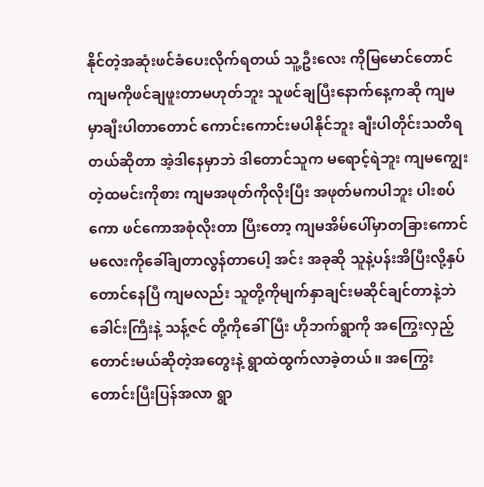နိုင်တဲ့အဆုံးဖင်ခံပေးလိုက်ရတယ် သူ့ဦးလေး ကိုမြမောင်တောင် ကျမကိုဖင်ချဖူးတာမဟုတ်ဘူး သူဖင်ချပြီးနောက်နေ့ကဆို ကျမမှာချီးပါတာတောင် ကောင်းကောင်းမပါနိုင်ဘူး ချီးပါတိုင်းသတိရတယ်ဆိုတာ အဲ့ဒါနေမှာဘဲ ဒါတောင်သူက မရောင့်ရဲဘူး ကျမကျွေးတဲ့ထမင်းကိုစား ကျမအဖုတ်ကိုလိုးပြီး အဖုတ်မကပါဘူး ပါးစပ်ကော ဖင်ကောအစုံလိုးတာ ပြီးတော့ ကျမအိမ်ပေါ်မှာတခြားကောင်မလေးကိုခေါ်ချတာလွန်တာပေါ့ အင်း အခုဆို သူနဲ့ပန်းအိပြီးလို့နှပ်တောင်နေပြီ ကျမလည်း သူတို့ကိုမျက်နှာချင်းမဆိုင်ချင်တာနဲ့ဘဲ ခေါင်းကြီးနဲ့ သန့်ဇင် တို့ကိုခေါ်ပြီး ဟိုဘက်ရွာကို အကြွေးလှည့်တောင်းမယ်ဆိုတဲ့အတွေးနဲ့ ရွာထဲထွက်လာခဲ့တယ်။ အကြွေးတောင်းပြီးပြန်အလာ ရွာ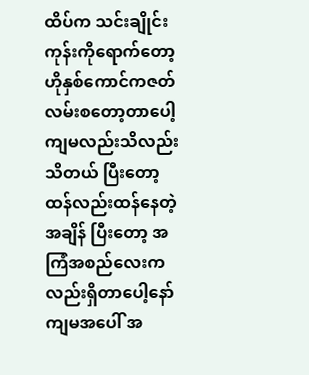ထိပ်က သင်းချိုင်းကုန်းကိုရောက်တော့ ဟိုနှစ်ကောင်ကဇတ်လမ်းစတော့တာပေါ့ ကျမလည်းသိလည်းသိတယ် ပြီးတော့ထန်လည်းထန်နေတဲ့အချိန် ပြီးတော့ အကြံအစည်လေးကလည်းရှိတာပေါ့နော် ကျမအပေါ် အ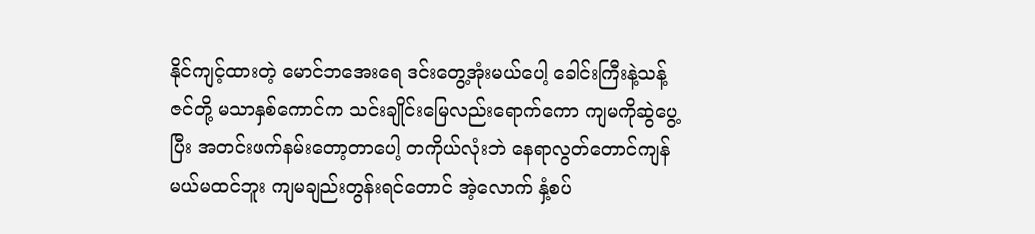နိုင်ကျင့်ထားတဲ့ မောင်ဘအေးရေ ဒင်းတွေ့အုံးမယ်ပေါ့ ခေါင်းကြီးနဲ့သန့်ဇင်တို့ မသာနှစ်ကောင်က သင်းချိုင်းမြေလည်းရောက်ကော ကျမကိုဆွဲပွေ့ပြီး အတင်းဖက်နမ်းတော့တာပေါ့ တကိုယ်လုံးဘဲ နေရာလွတ်တောင်ကျန်မယ်မထင်ဘူး ကျမချည်းတွန်းရင်တောင် အဲ့လောက် နှံ့စပ်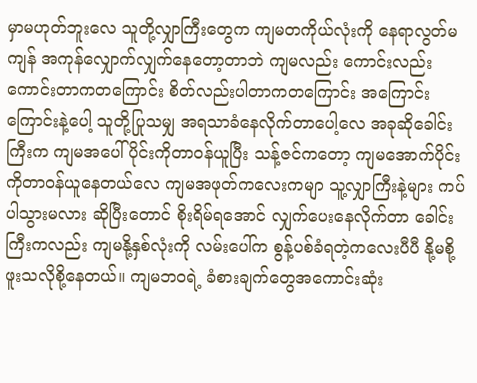မှာမဟုတ်ဘူးလေ သူတို့လျှာကြီးတွေက ကျမတကိုယ်လုံးကို နေရာလွတ်မကျန် အကုန်လျှောက်လျှက်နေတော့တာဘဲ ကျမလည်း ကောင်းလည်းကောင်းတာကတကြောင်း စိတ်လည်းပါတာကတကြောင်း အကြောင်းကြောင်းနဲ့ပေါ့ သူတို့ပြုသမျှ အရသာခံနေလိုက်တာပေါ့လေ အခုဆိုခေါင်းကြီးက ကျမအပေါ်ပိုင်းကိုတာဝန်ယူပြီး သန့်ဇင်ကတော့ ကျမအောက်ပိုင်းကိုတာဝန်ယူနေတယ်လေ ကျမအဖုတ်ကလေးကမျာ သူ့လျှာကြီးနဲ့များ ကပ်ပါသွားမလား ဆိုပြီးတောင် စိုးရိမ်ရအောင် လျှက်ပေးနေလိုက်တာ ခေါင်းကြီးကလည်း ကျမနို့နှစ်လုံးကို လမ်းပေါ်က စွန့်ပစ်ခံရတဲ့ကလေးပီပီ နို့မစို့ဖူးသလိုစို့နေတယ်။ ကျမဘဝရဲ့ ခံစားချက်တွေအကောင်းဆုံး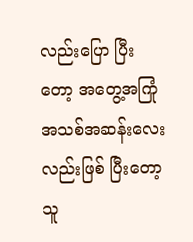လည်းပြော ပြီးတော့ အတွေ့အကြုံအသစ်အဆန်းလေးလည်းဖြစ် ပြီးတော့ သူ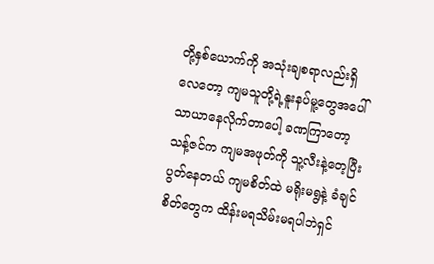တို့နှစ်ယောက်ကို အသုံးချစရာလည်းရှိ လေတော့ ကျမသူတို့ရဲ့နူးနပ်မူ့တွေအပေါ်သာယာနေလိုက်တာပေါ့ ခဏကြာတော့ သန့်ဇင်က ကျမအဖုတ်ကို သူ့လီးနဲ့တေ့ပြီးပွတ်နေတယ် ကျမစိတ်ထဲ မရိုးမရွနဲ့ ခံချင်စိတ်တွေက ထိန်းမရသိမ်းမရပါဘဲရှင်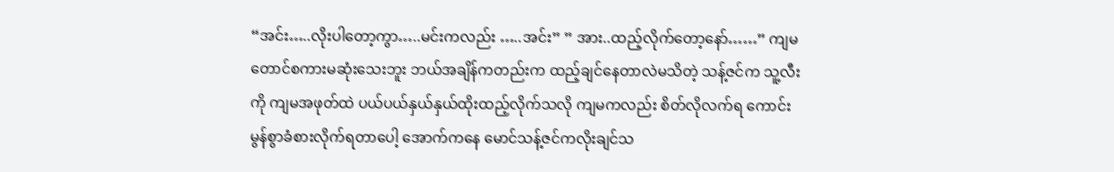“အင်း…..လိုးပါတော့ကွာ…..မင်းကလည်း …..အင်း” ” အား..ထည့်လိုက်တော့နော်……” ကျမတောင်စကားမဆုံးသေးဘူး ဘယ်အချိန်ကတည်းက ထည့်ချင်နေတာလဲမသိတဲ့ သန့်ဇင်က သူ့လီးကို ကျမအဖုတ်ထဲ ပယ်ပယ်နှယ်နှယ်ထိုးထည့်လိုက်သလို ကျမကလည်း စိတ်လိုလက်ရ ကောင်းမွန်စွာခံစားလိုက်ရတာပေါ့ အောက်ကနေ မောင်သန့်ဇင်ကလိုးချင်သ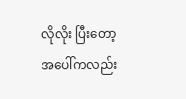လိုလိုး ပြီးတော့ အပေါ်ကလည်း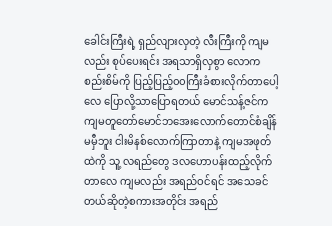ခေါင်းကြီးရဲ့ ရှည်လျားလှတဲ့ လီးကြီးကို ကျမလည်း စုပ်ပေးရင်း အရသာရှိလှစွာ လောကစည်းစိမ်ကို ပြည့်ပြည့်၀၀ကြီးခံစားလိုက်တာပေါ့လေ ပြောလို့သာပြောရတယ် မောင်သန့်ဇင်က ကျမတူတော်မောင်ဘအေးလောက်တောင်စံချိန်မမှီဘူး ငါးမိနစ်လောက်ကြာတာနဲ့ ကျမအဖုတ်ထဲကို သူ့ လရည်တွေ ဒလဟောပန်းထည့်လိုက်တာလေ ကျမလည်း အရည်ဝင်ရင် အသေခင်တယ်ဆိုတဲ့စကားအတိုင်း အရည်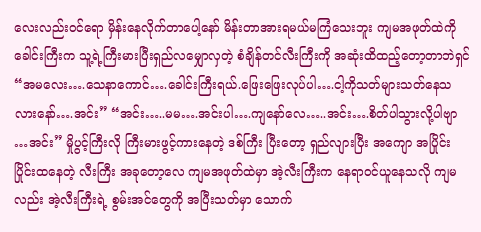လေးလည်းဝင်ရော မှိန်းနေလိုက်တာပေါ့နော် မိန်းတာအားရမယ်မကြံသေးဘူး ကျမအဖုတ်ထဲကို ခေါင်းကြီးက သူ့ရဲ့ကြီးမားပြီးရှည်လမျှောလှတဲ့ စံချိန်တင်လီးကြီးကို အဆုံးထိထည့်တော့တာဘဲရှင် “အမလေး….သေနာကောင်….ခေါင်းကြီးရယ်.ဖြေးဖြေးလုပ်ပါ….ငါ့ကိုသတ်များသတ်နေသလားနော်….အင်း” “အင်း…..မမ….အင်းပါ….ကျနော်လေ…..အင်း….စိတ်ပါသွားလို့ပါဗျာ …အင်း” မှိုပွင့်ကြီးလို ကြီးမားဖွင့်ကားနေတဲ့ ဒစ်ကြီး ပြီးတော့ ရှည်လျားပြီး အကျော အပြိုင်းပြိုင်းထနေတဲ့ လီးကြီး အခုတော့လေ ကျမအဖုတ်ထဲမှာ အဲ့လီးကြီးက နေရာဝင်ယူနေသလို ကျမလည်း အဲ့လီးကြီးရဲ့ စွမ်းအင်တွေကို အပြီးသတ်မှာ သောက်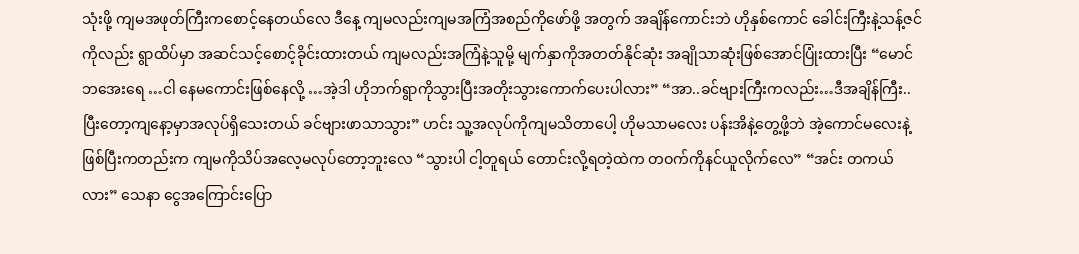သုံးဖို့ ကျမအဖုတ်ကြီးကစောင့်နေတယ်လေ ဒီနေ့ ကျမလည်းကျမအကြံအစည်ကိုဖော်ဖို့ အတွက် အချိန်ကောင်းဘဲ ဟိုနှစ်ကောင် ခေါင်းကြီးနဲ့သန့်ဇင်ကိုလည်း ရွာထိပ်မှာ အဆင်သင့်စောင့်ခိုင်းထားတယ် ကျမလည်းအကြံနဲ့သူမို့ မျက်နှာကိုအတတ်နိုင်ဆုံး အချိုသာဆုံးဖြစ်အောင်ပြုံးထားပြီး “မောင်ဘအေးရေ …ငါ နေမကောင်းဖြစ်နေလို့ …အဲ့ဒါ ဟိုဘက်ရွာကိုသွားပြီးအတိုးသွားကောက်ပေးပါလား” “အာ..ခင်ဗျားကြီးကလည်း…ဒီအချိန်ကြီး..ပြီးတော့ကျနော့မှာအလုပ်ရှိသေးတယ် ခင်ဗျားဖာသာသွား” ဟင်း သူ့အလုပ်ကိုကျမသိတာပေါ့ ဟိုမသာမလေး ပန်းအိနဲ့တွေ့ဖို့ဘဲ အဲ့ကောင်မလေးနဲ့ဖြစ်ပြီးကတည်းက ကျမကိုသိပ်အလေ့မလုပ်တော့ဘူးလေ “သွားပါ ငါ့တူရယ် တောင်းလို့ရတဲ့ထဲက တဝက်ကိုနင်ယူလိုက်လေ” “အင်း တကယ်လား” သေနာ ငွေအကြောင်းပြော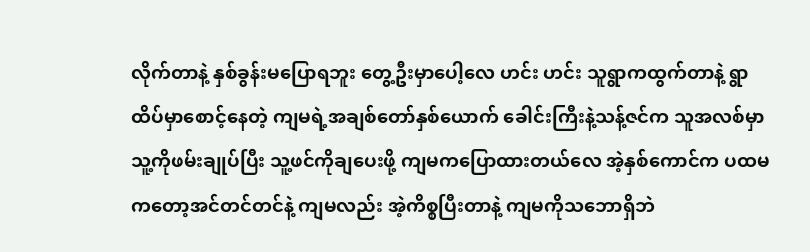လိုက်တာနဲ့ နှစ်ခွန်းမပြောရဘူး တွေ့ဦးမှာပေါ့လေ ဟင်း ဟင်း သူရွာကထွက်တာနဲ့ ရွာထိပ်မှာစောင့်နေတဲ့ ကျမရဲ့အချစ်တော်နှစ်ယောက် ခေါင်းကြီးနဲ့သန့်ဇင်က သူအလစ်မှာ သူ့ကိုဖမ်းချုပ်ပြီး သူ့ဖင်ကိုချပေးဖို့ ကျမကပြောထားတယ်လေ အဲ့နှစ်ကောင်က ပထမကတော့အင်တင်တင်နဲ့ ကျမလည်း အဲ့ကိစ္စပြီးတာနဲ့ ကျမကိုသဘောရှိဘဲ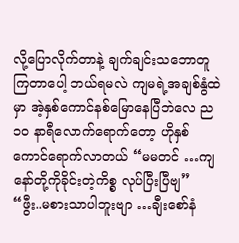လို့ပြောလိုက်တာနဲ့ ချက်ချင်းသဘောတူကြတာပေါ့ ဘယ်ရမလဲ ကျမရဲ့အချစ်နွံထဲမှာ အဲ့နှစ်ကောင်နစ်မြောနေပြီဘဲလေ ည ၁၀ နာရီလောက်ရောက်တော့ ဟိုနှစ်ကောင်ရောက်လာတယ် “မမတင် …ကျနော်တို့ကိုခိုင်းတဲ့ကိစ္စ လုပ်ပြီးပြီဗျ” “ဖွီး..မစားသာပါဘူးဗျာ …ချီးစော်နံ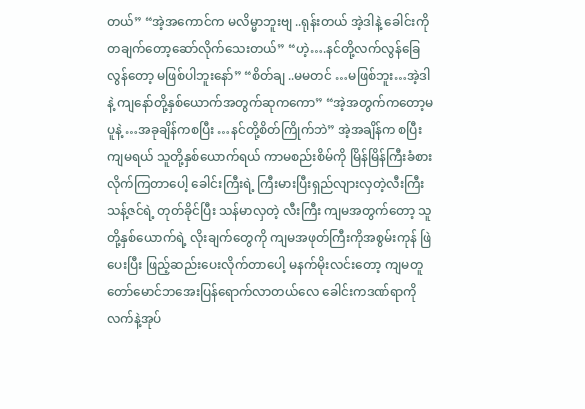တယ်” “အဲ့အကောင်က မလိမ္မာဘူးဗျ ..ရုန်းတယ် အဲ့ဒါနဲ့ ခေါင်းကိုတချက်တော့ဆော်လိုက်သေးတယ်” “ဟဲ့….နင်တို့လက်လွန်ခြေလွန်တော့ မဖြစ်ပါဘူးနော်” “စိတ်ချ ..မမတင် …မဖြစ်ဘူး…အဲ့ဒါနဲ့ ကျနော်တို့နှစ်ယောက်အတွက်ဆုကကော” “အဲ့အတွက်ကတော့မပူနဲ့ …အခုချိန်ကစပြီး …နင်တို့စိတ်ကြိုက်ဘဲ” အဲ့အချိန်က စပြီး ကျမရယ် သူတို့နှစ်ယောက်ရယ် ကာမစည်းစိမ်ကို မြိန်မြိန်ကြီးခံစားလိုက်ကြတာပေါ့ ခေါင်းကြီးရဲ့ ကြီးမားပြီးရှည်လျားလှတဲ့လီးကြီး သန့်ဇင်ရဲ့ တုတ်ခိုင်ပြီး သန်မာလှတဲ့ လီးကြီး ကျမအတွက်တော့ သူတို့နှစ်ယောက်ရဲ့ လိုးချက်တွေကို ကျမအဖုတ်ကြီးကိုအစွမ်းကုန် ဖြဲပေးပြီး ဖြည့်ဆည်းပေးလိုက်တာပေါ့ မနက်မိုးလင်းတော့ ကျမတူတော်မောင်ဘအေးပြန်ရောက်လာတယ်လေ ခေါင်းကဒဏ်ရာကိုလက်နဲ့အုပ်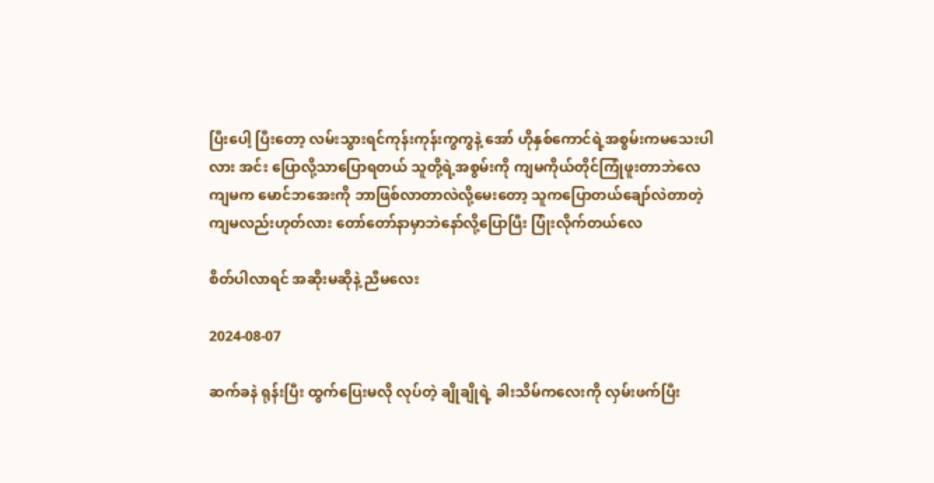ပြီးပေါ့ ပြီးတော့ လမ်းသွားရင်ကုန်းကုန်းကွကွနဲ့ အော် ဟိုနှစ်ကောင်ရဲ့အစွမ်းကမသေးပါလား အင်း ပြောလို့သာပြောရတယ် သူတို့ရဲ့အစွမ်းကို ကျမကိုယ်တိုင်ကြုံဖူးတာဘဲလေ ကျမက မောင်ဘအေးကို ဘာဖြစ်လာတာလဲလို့မေးတော့ သူကပြောတယ်ချော်လဲတာတဲ့ ကျမလည်းဟုတ်လား တော်တော်နာမှာဘဲနော်လို့ပြောပြီး ပြုံးလိုက်တယ်လေ

စိတ်ပါလာရင် အဆိုးမဆိုနဲ့ ညီမလေး

2024-08-07

ဆက်ခနဲ ရုန်းပြီး ထွက်ပြေးမလို လုပ်တဲ့ ချိုချိုရဲ့ ခါးသိမ်ကလေးကို လှမ်းဖက်ပြီး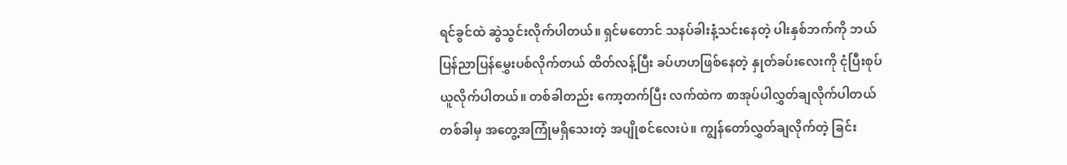ရင်ခွင်ထဲ ဆွဲသွင်းလိုက်ပါတယ်။ ရှင်မတောင် သနပ်ခါးနံ့သင်းနေတဲ့ ပါးနှစ်ဘက်ကို ဘယ်ပြန်ညာပြန်မွှေးပစ်လိုက်တယ် ထိတ်လန့်ပြီး ခပ်ဟဟဖြစ်နေတဲ့ နှုတ်ခပ်းလေးကို ငုံပြီးစုပ်ယူလိုက်ပါတယ်။ တစ်ခါတည်း ကော့တက်ပြီး လက်ထဲက စာအုပ်ပါလွှတ်ချလိုက်ပါတယ် တစ်ခါမှ အတွေ့အကြုံမရှိသေးတဲ့ အပျိုစင်လေးပဲ။ ကျွန်တော်လွှတ်ချလိုက်တဲ့ ခြင်း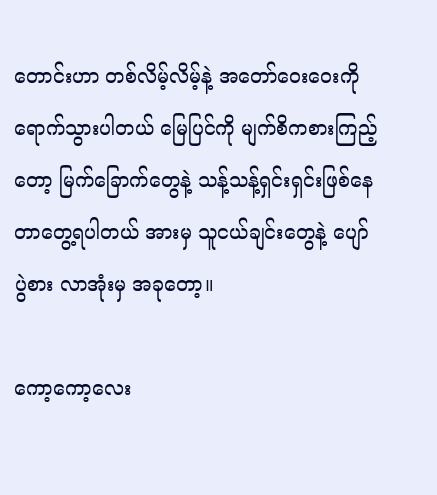တောင်းဟာ တစ်လိမ့်လိမ့်နဲ့ အတော်ဝေးဝေးကို ရောက်သွားပါတယ် မြေပြင်ကို မျက်စိကစားကြည့်တော့ မြက်ခြောက်တွေနဲ့ သန့်သန့်ရှင်းရှင်းဖြစ်နေတာတွေ့ရပါတယ် အားမှ သူငယ်ချင်းတွေနဲ့ ပျော်ပွဲစား လာအုံးမှ အခုတော့။

ကော့ကော့လေး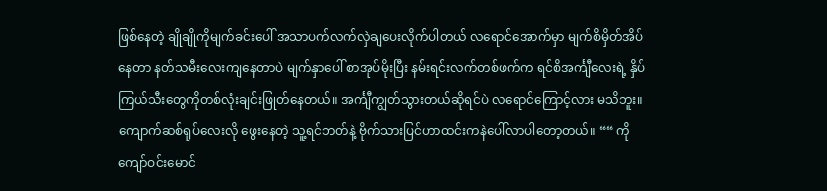ဖြစ်နေတဲ့ ချိုချိုကိုမျက်ခင်းပေါ် အသာပက်လက်လှဲချပေးလိုက်ပါတယ် လရောင်အောက်မှာ မျက်စိမှိတ်အိပ်နေတာ နတ်သမီးလေးကျနေတာပဲ မျက်နှာပေါ် စာအုပ်မိုးပြီး နမ်းရင်းလက်တစ်ဖက်က ရင်စိအင်္ကျီလေးရဲ့ နှိပ်ကြယ်သီးတွေကိုတစ်လုံးချင်းဖြုတ်နေတယ်။ အင်္ကျီကျွတ်သွားတယ်ဆိုရင်ပဲ လရောင်ကြောင့်လား မသိဘူး။ ကျောက်ဆစ်ရုပ်လေးလို ဖွေးနေတဲ့ သူ့ရင်ဘတ်နဲ့ ဗိုက်သားပြင်ဟာထင်းကနဲပေါ်လာပါတော့တယ်။ ““ ကိုကျော်ဝင်းမောင်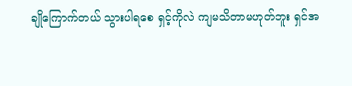ချိုကြောက်တယ် သွားပါရစေ ရှင့်ကိုလဲ ကျမသိတာမဟုတ်ဘူး ရှင်အ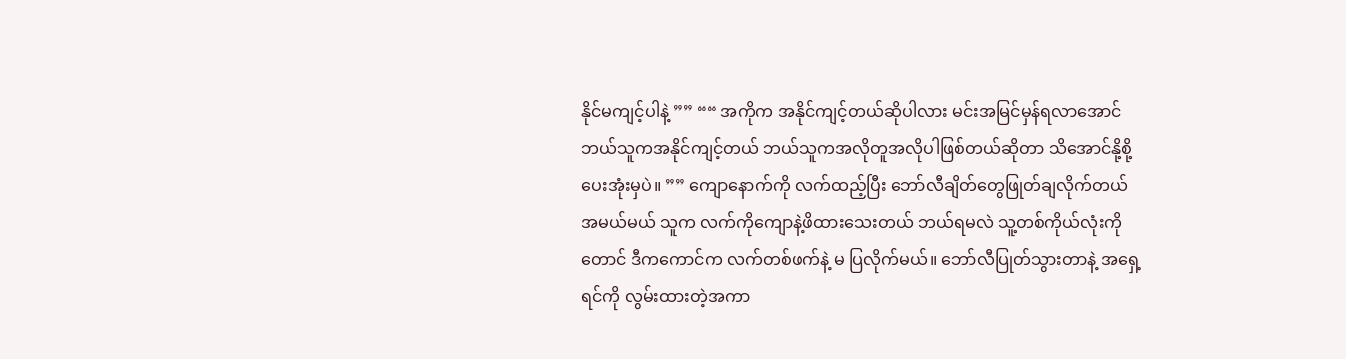နိုင်မကျင့်ပါနဲ့ ”” ““ အကိုက အနိုင်ကျင့်တယ်ဆိုပါလား မင်းအမြင်မှန်ရလာအောင် ဘယ်သူကအနိုင်ကျင့်တယ် ဘယ်သူကအလိုတူအလိုပါဖြစ်တယ်ဆိုတာ သိအောင်နို့စို့ပေးအုံးမှပဲ။ ”” ကျောနောက်ကို လက်ထည့်ပြီး ဘော်လီချိတ်တွေဖြုတ်ချလိုက်တယ် အမယ်မယ် သူက လက်ကိုကျောနဲ့ဖိထားသေးတယ် ဘယ်ရမလဲ သူ့တစ်ကိုယ်လုံးကိုတောင် ဒီကကောင်က လက်တစ်ဖက်နဲ့ မ ပြလိုက်မယ်။ ဘော်လီပြုတ်သွားတာနဲ့ အရှေ့ရင်ကို လွမ်းထားတဲ့အကာ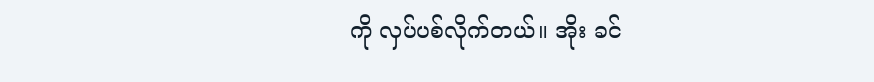ကို လှပ်ပစ်လိုက်တယ်။ အိုး ခင်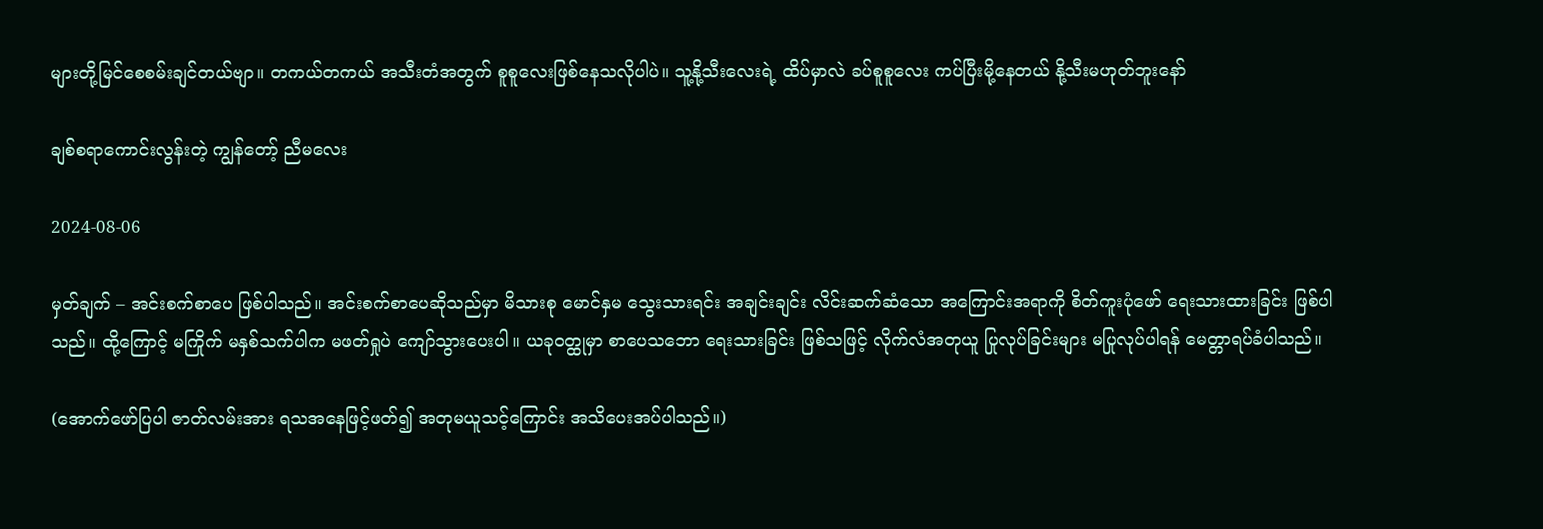များတို့မြင်စေစမ်းချင်တယ်ဗျာ။ တကယ်တကယ် အသီးတံအတွက် စူစူလေးဖြစ်နေသလိုပါပဲ။ သူ့နို့သီးလေးရဲ့ ထိပ်မှာလဲ ခပ်စူစူလေး ကပ်ပြီးမို့နေတယ် နို့သီးမဟုတ်ဘူးနော်

ချစ်စရာကောင်းလွန်းတဲ့ ကျွန်တော့် ညီမလေး

2024-08-06

မှတ်ချက် – အင်းစက်စာပေ ဖြစ်ပါသည်။ အင်းစက်စာပေဆိုသည်မှာ မိသားစု မောင်နှမ သွေးသားရင်း အချင်းချင်း လိင်းဆက်ဆံသော အကြောင်းအရာကို စိတ်ကူးပုံဖော် ရေးသားထားခြင်း ဖြစ်ပါသည်။ ထို့ကြောင့် မကြိုက် မနှစ်သက်ပါက မဖတ်ရှုပဲ ကျော်သွားပေးပါ။ ယခုဝတ္ထုမှာ စာပေသဘော ရေးသားခြင်း ဖြစ်သဖြင့် လိုက်လံအတုယူ ပြုလုပ်ခြင်းများ မပြုလုပ်ပါရန် မေတ္တာရပ်ခံပါသည်။

(အောက်ဖော်ပြပါ ဇာတ်လမ်းအား ရသအနေဖြင့်ဖတ်၍ အတုမယူသင့်ကြောင်း အသိပေးအပ်ပါသည်။)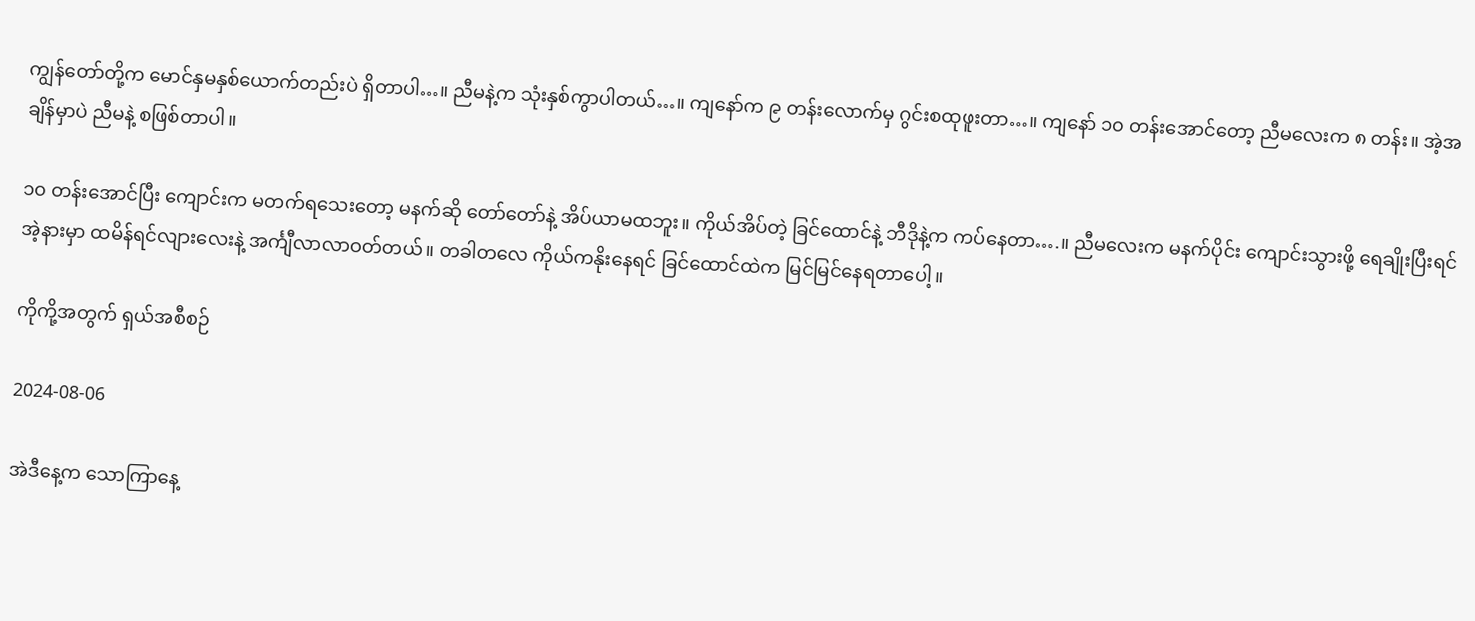ကျွန်‌‌တော်‌တို့က ‌မောင်‌နှမနှစ်‌‌ယောက်‌တည်းပဲ ရှိတာပါ…။ ညီမနဲ့က သုံးနှစ်‌ကွာပါတယ်‌…။ ကျ‌နော်‌က ၉ တန်းလောက်‌မှ ဂွင်းစထုဖူးတာ…။ ကျ‌နော်‌ ၁၀ တန်းအောင်‌‌တော့ ညီမ‌လေးက ၈ တန်း။ အဲ့အချိန်‌မှာပဲ ညီမနဲ့ စဖြစ်‌တာပါ။

၁၀ တန်းအောင်‌ပြီး ‌ကျောင်းက မတက်‌ရ‌သေး‌တော့ မနက်‌ဆို‌ တော်‌‌တော်‌နဲ့ အိပ်‌ယာမထဘူး။ ကိုယ်‌အိပ်‌တဲ့ ခြင်‌‌ထောင်‌နဲ့ ဘီဒိုနဲ့က ကပ်‌‌နေတာ….။ ညီမ‌လေးက မနက်‌ပိုင်း ကျောင်းသွားဖို့ ‌ရေချိုးပြီးရင်‌ အဲ့နားမှာ ထမိန်‌ရင်‌လျားလေးနဲ့ အင်္ကျီလာလာဝတ်‌တယ်‌။ တခါတ‌လေ ကိုယ်‌ကနိုး‌နေရင်‌ ခြင်‌‌ထောင်‌ထဲက‌ မြင်‌မြင်‌‌နေရတာ‌ပေါ့။

ကိုကို့အတွက် ရှယ်အစီစဉ်

2024-08-06

အဲဒီနေ့က သောကြာနေ့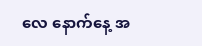လေ နောက်နေ့ အ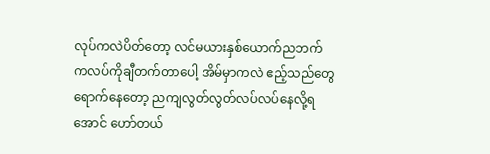လုပ်ကလဲပိတ်တော့ လင်မယားနှစ်ယောက်ညဘက် ကလပ်ကိုချီတက်တာပေါ့ အိမ်မှာကလဲ ဧည့်သည်တွေရောက်နေတော့ ညကျလွတ်လွတ်လပ်လပ်နေလို့ရအောင် ဟော်တယ်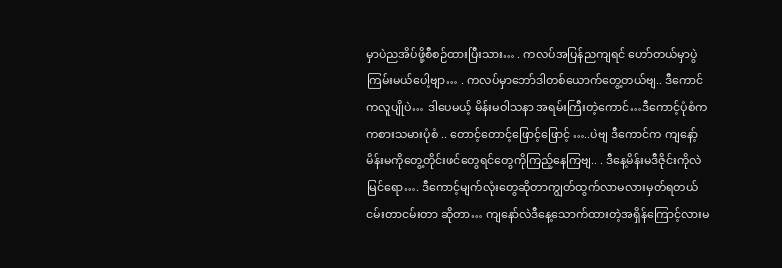မှာပဲညအိပ်ဖို့စီစဉ်ထားပြီးသား… . ကလပ်အပြန်ညကျရင် ဟော်တယ်မှာပွဲကြမ်းမယ်ပေါ့ဗျာ… . ကလပ်မှာဘော်ဒါတစ်ယောက်တွေ့တယ်ဗျ.. ဒီကောင်ကလူပျိုပဲ… ဒါပေမယ့် မိန်းမဝါသနာ အရမ်းကြီးတဲ့ကောင်…ဒီကောင့်ပုံစံက ကစားသမားပုံစံ .. တောင့်တောင့်ဖြောင့်ဖြောင့် …..ပဲဗျ ဒီကောင်က ကျနော့်မိန်းမကိုတွေ့တိုင်းဖင်တွေရင်တွေကိုကြည့်နေကြဗျ.. . ဒီနေ့မိန်းမဒီဇိုင်းကိုလဲမြင်ရော…. ဒီကောင့်မျက်လုံးတွေဆိုတာကျွတ်ထွက်လာမလားမှတ်ရတယ် ငမ်းတာငမ်းတာ ဆိုတာ… ကျနော်လဲဒီနေ့သောက်ထားတဲ့အရှိန်ကြောင့်လားမ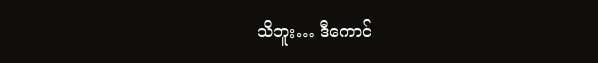သိဘူး… ဒီကောင်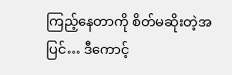ကြည့်နေတာကို စိတ်မဆိုးတဲ့အပြင်… ဒီကောင့်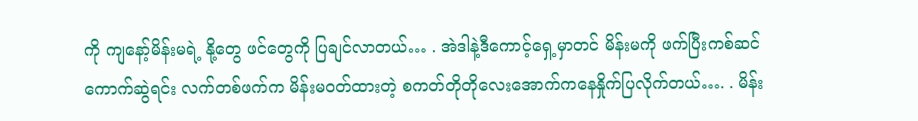ကို ကျနော့်မိန်းမရဲ့ နို့တွေ ဖင်တွေကို ပြချင်လာတယ်… . အဲဒါနဲ့ဒီကောင့်ရှေ့မှာတင် မိန်းမကို ဖက်ပြီးကစ်ဆင်ကောက်ဆွဲရင်း လက်တစ်ဖက်က မိန်းမဝတ်ထားတဲ့ စကတ်တိုတိုလေးအောက်ကနေနှိုက်ပြလိုက်တယ်…. . မိန်း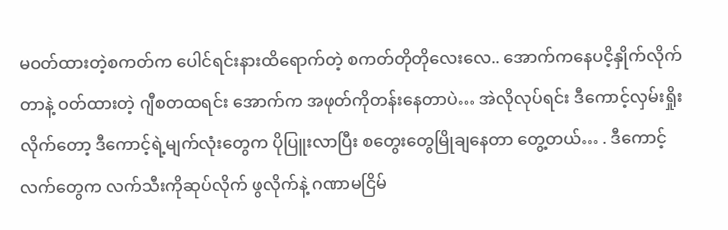မဝတ်ထားတဲ့စကတ်က ပေါင်ရင်းနားထိရောက်တဲ့ စကတ်တိုတိုလေးလေ.. အောက်ကနေပငိ့နှိုက်လိုက်တာနဲ့ ဝတ်ထားတဲ့ ဂျီစတထရင်း အောက်က အဖုတ်ကိုတန်းနေတာပဲ… အဲလိုလုပ်ရင်း ဒီကောင့်လှမ်းရှိုးလိုက်တော့ ဒီကောင့်ရဲ့မျက်လုံးတွေက ပိုပြူးလာပြီး စတွေးတွေမြိုချနေတာ တွေ့တယ်… . ဒီကောင့်လက်တွေက လက်သီးကိုဆုပ်လိုက် ဖွလိုက်နဲ့ ဂဏာမငြိမ်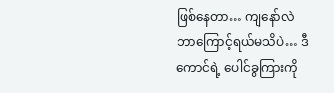ဖြစ်နေတာ… ကျနော်လဲ ဘာကြောင့်ရယ်မသိပဲ… ဒီကောင်ရဲ့ ပေါင်ခွကြားကို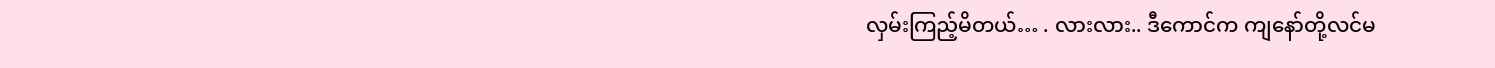လှမ်းကြည့်မိတယ်… . လားလား.. ဒီကောင်က ကျနော်တို့လင်မ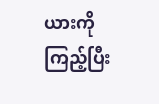ယားကိုကြည့်ပြီး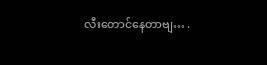လီးတောင်နေတာဗျ… .